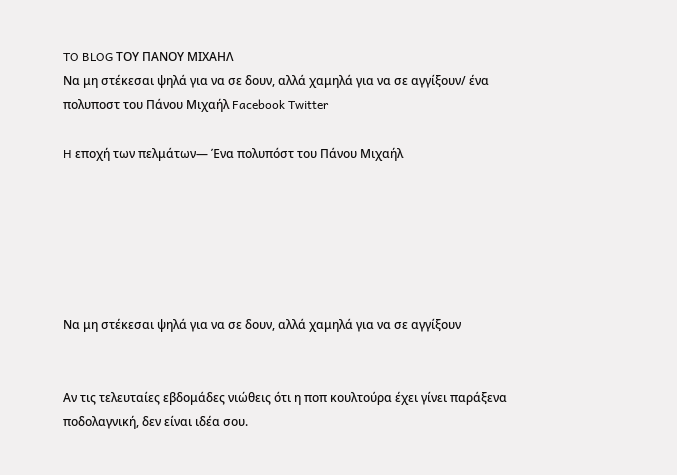TO BLOG ΤΟΥ ΠΑΝΟΥ ΜΙΧΑΗΛ
Να μη στέκεσαι ψηλά για να σε δουν, αλλά χαμηλά για να σε αγγίξουν/ ένα πολυποστ του Πάνου Μιχαήλ Facebook Twitter

H εποχή των πελμάτων― Ένα πολυπόστ του Πάνου Μιχαήλ






Να μη στέκεσαι ψηλά για να σε δουν, αλλά χαμηλά για να σε αγγίξουν


Αν τις τελευταίες εβδομάδες νιώθεις ότι η ποπ κουλτούρα έχει γίνει παράξενα ποδολαγνική, δεν είναι ιδέα σου.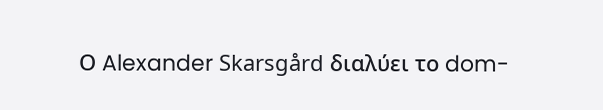Ο Alexander Skarsgård διαλύει το dom-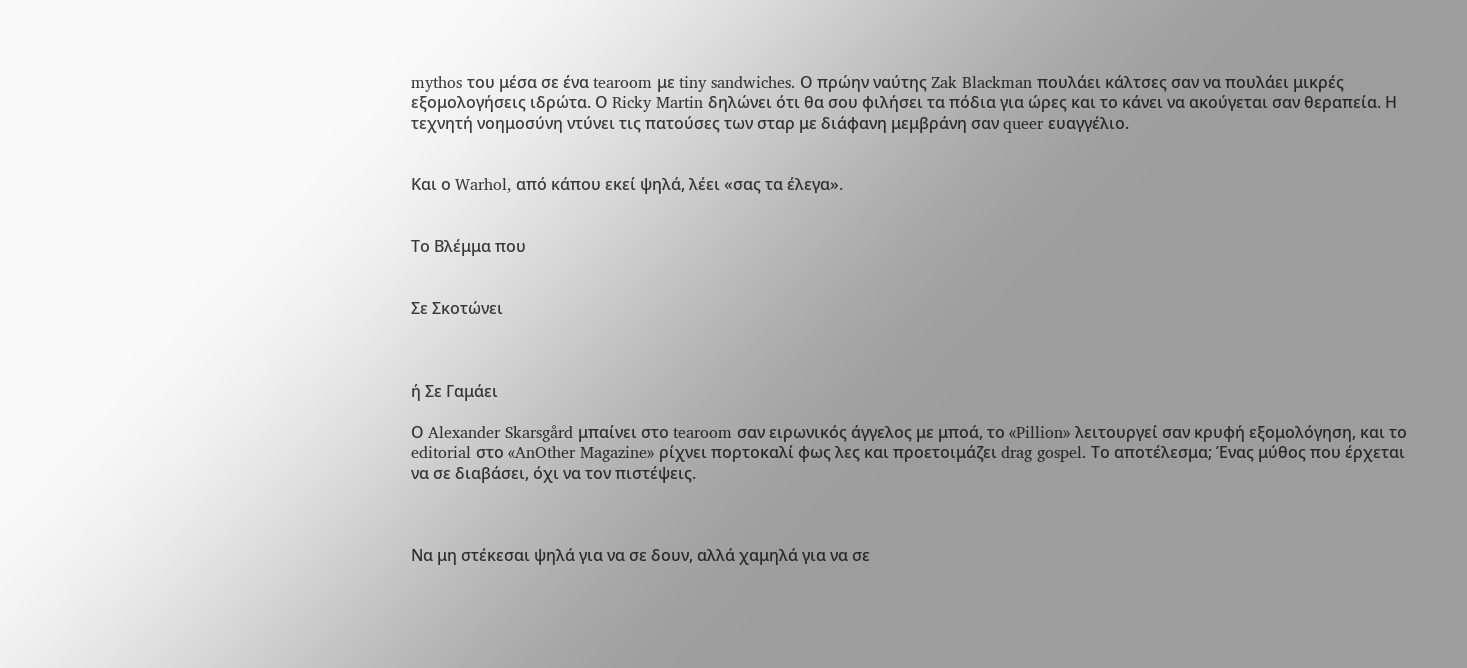mythos του μέσα σε ένα tearoom με tiny sandwiches. Ο πρώην ναύτης Zak Blackman πουλάει κάλτσες σαν να πουλάει μικρές εξομολογήσεις ιδρώτα. Ο Ricky Martin δηλώνει ότι θα σου φιλήσει τα πόδια για ώρες και το κάνει να ακούγεται σαν θεραπεία. Η τεχνητή νοημοσύνη ντύνει τις πατούσες των σταρ με διάφανη μεμβράνη σαν queer ευαγγέλιο.


Και ο Warhol, από κάπου εκεί ψηλά, λέει «σας τα έλεγα».


Το Βλέμμα που


Σε Σκοτώνει



ή Σε Γαμάει

Ο Alexander Skarsgård μπαίνει στο tearoom σαν ειρωνικός άγγελος με μποά, το «Pillion» λειτουργεί σαν κρυφή εξομολόγηση, και το editorial στο «AnOther Magazine» ρίχνει πορτοκαλί φως λες και προετοιμάζει drag gospel. Το αποτέλεσμα; Ένας μύθος που έρχεται να σε διαβάσει, όχι να τον πιστέψεις.



Να μη στέκεσαι ψηλά για να σε δουν, αλλά χαμηλά για να σε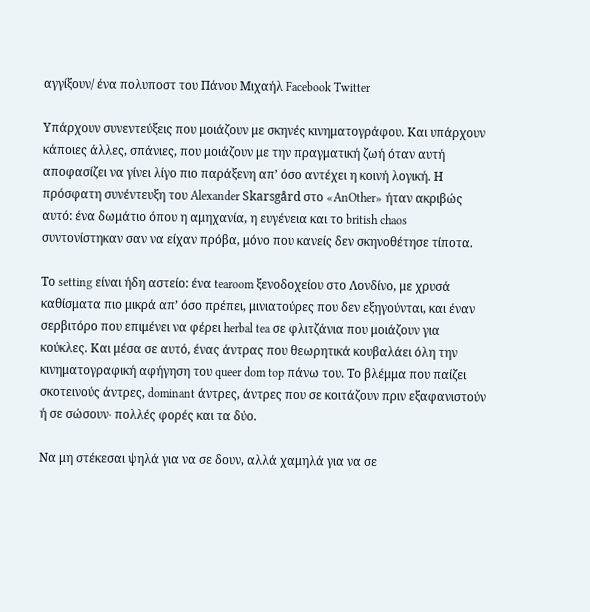αγγίξουν/ ένα πολυποστ του Πάνου Μιχαήλ Facebook Twitter

Υπάρχουν συνεντεύξεις που μοιάζουν με σκηνές κινηματογράφου. Και υπάρχουν κάποιες άλλες, σπάνιες, που μοιάζουν με την πραγματική ζωή όταν αυτή αποφασίζει να γίνει λίγο πιο παράξενη απ’ όσο αντέχει η κοινή λογική. Η πρόσφατη συνέντευξη του Alexander Skarsgård στο «AnOther» ήταν ακριβώς αυτό: ένα δωμάτιο όπου η αμηχανία, η ευγένεια και το british chaos συντονίστηκαν σαν να είχαν πρόβα, μόνο που κανείς δεν σκηνοθέτησε τίποτα.

Το setting είναι ήδη αστείο: ένα tearoom ξενοδοχείου στο Λονδίνο, με χρυσά καθίσματα πιο μικρά απ’ όσο πρέπει, μινιατούρες που δεν εξηγούνται, και έναν σερβιτόρο που επιμένει να φέρει herbal tea σε φλιτζάνια που μοιάζουν για κούκλες. Και μέσα σε αυτό, ένας άντρας που θεωρητικά κουβαλάει όλη την κινηματογραφική αφήγηση του queer dom top πάνω του. Το βλέμμα που παίζει σκοτεινούς άντρες, dominant άντρες, άντρες που σε κοιτάζουν πριν εξαφανιστούν ή σε σώσουν∙ πολλές φορές και τα δύο.

Να μη στέκεσαι ψηλά για να σε δουν, αλλά χαμηλά για να σε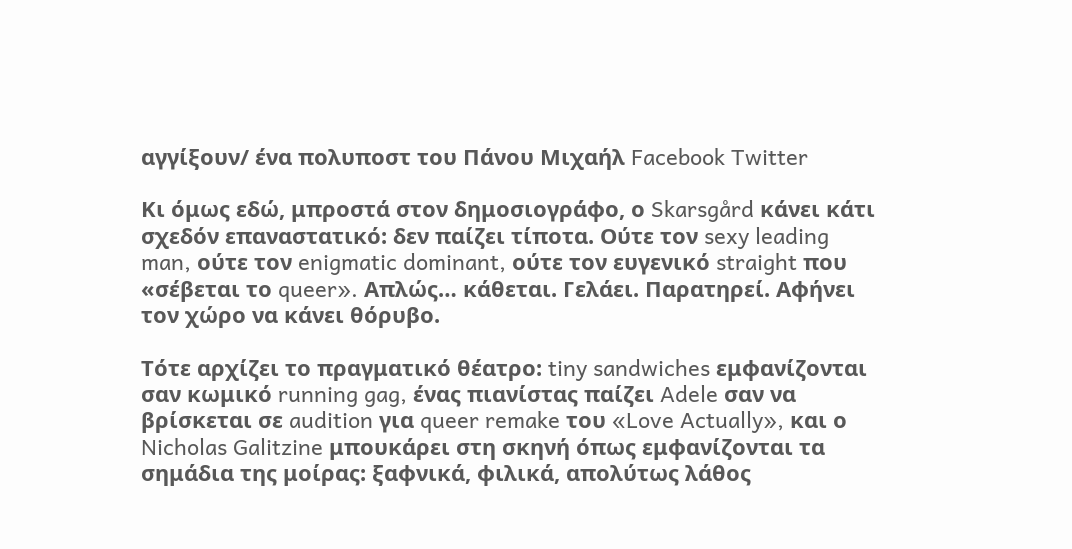αγγίξουν/ ένα πολυποστ του Πάνου Μιχαήλ Facebook Twitter

Κι όμως εδώ, μπροστά στον δημοσιογράφο, ο Skarsgård κάνει κάτι σχεδόν επαναστατικό: δεν παίζει τίποτα. Ούτε τον sexy leading man, ούτε τον enigmatic dominant, ούτε τον ευγενικό straight που «σέβεται το queer». Απλώς… κάθεται. Γελάει. Παρατηρεί. Αφήνει τον χώρο να κάνει θόρυβο.

Τότε αρχίζει το πραγματικό θέατρο: tiny sandwiches εμφανίζονται σαν κωμικό running gag, ένας πιανίστας παίζει Adele σαν να βρίσκεται σε audition για queer remake του «Love Actually», και ο Nicholas Galitzine μπουκάρει στη σκηνή όπως εμφανίζονται τα σημάδια της μοίρας: ξαφνικά, φιλικά, απολύτως λάθος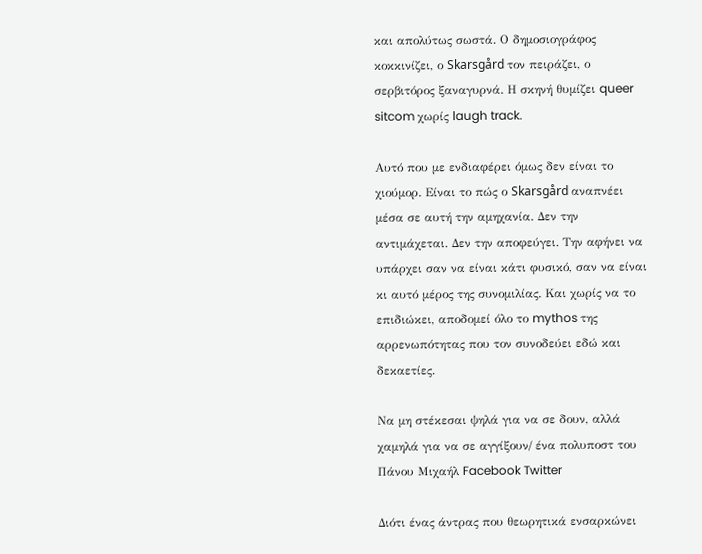και απολύτως σωστά. Ο δημοσιογράφος κοκκινίζει, ο Skarsgård τον πειράζει, ο σερβιτόρος ξαναγυρνά. Η σκηνή θυμίζει queer sitcom χωρίς laugh track.

Αυτό που με ενδιαφέρει όμως δεν είναι το χιούμορ. Είναι το πώς ο Skarsgård αναπνέει μέσα σε αυτή την αμηχανία. Δεν την αντιμάχεται. Δεν την αποφεύγει. Την αφήνει να υπάρχει σαν να είναι κάτι φυσικό, σαν να είναι κι αυτό μέρος της συνομιλίας. Και χωρίς να το επιδιώκει, αποδομεί όλο το mythos της αρρενωπότητας που τον συνοδεύει εδώ και δεκαετίες.

Να μη στέκεσαι ψηλά για να σε δουν, αλλά χαμηλά για να σε αγγίξουν/ ένα πολυποστ του Πάνου Μιχαήλ Facebook Twitter

Διότι ένας άντρας που θεωρητικά ενσαρκώνει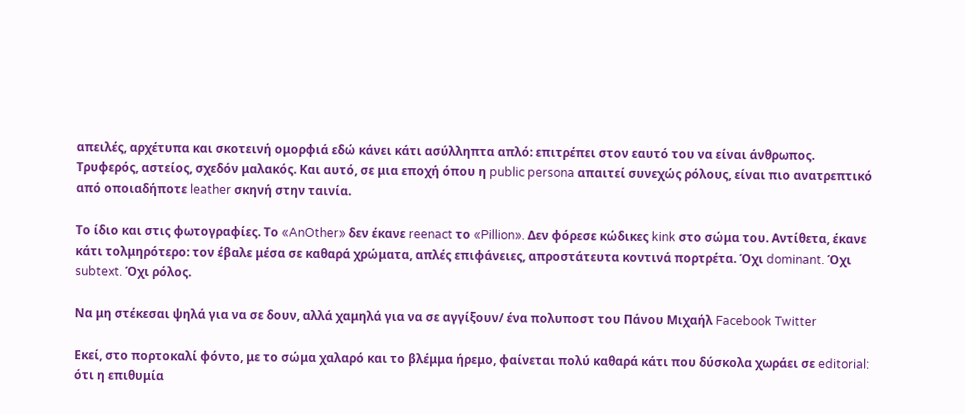απειλές, αρχέτυπα και σκοτεινή ομορφιά εδώ κάνει κάτι ασύλληπτα απλό: επιτρέπει στον εαυτό του να είναι άνθρωπος. Τρυφερός, αστείος, σχεδόν μαλακός. Και αυτό, σε μια εποχή όπου η public persona απαιτεί συνεχώς ρόλους, είναι πιο ανατρεπτικό από οποιαδήποτε leather σκηνή στην ταινία.

Το ίδιο και στις φωτογραφίες. Το «AnOther» δεν έκανε reenact το «Pillion». Δεν φόρεσε κώδικες kink στο σώμα του. Αντίθετα, έκανε κάτι τολμηρότερο: τον έβαλε μέσα σε καθαρά χρώματα, απλές επιφάνειες, απροστάτευτα κοντινά πορτρέτα. Όχι dominant. Όχι subtext. Όχι ρόλος.

Να μη στέκεσαι ψηλά για να σε δουν, αλλά χαμηλά για να σε αγγίξουν/ ένα πολυποστ του Πάνου Μιχαήλ Facebook Twitter

Εκεί, στο πορτοκαλί φόντο, με το σώμα χαλαρό και το βλέμμα ήρεμο, φαίνεται πολύ καθαρά κάτι που δύσκολα χωράει σε editorial: ότι η επιθυμία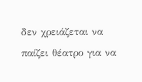δεν χρειάζεται να παίζει θέατρο για να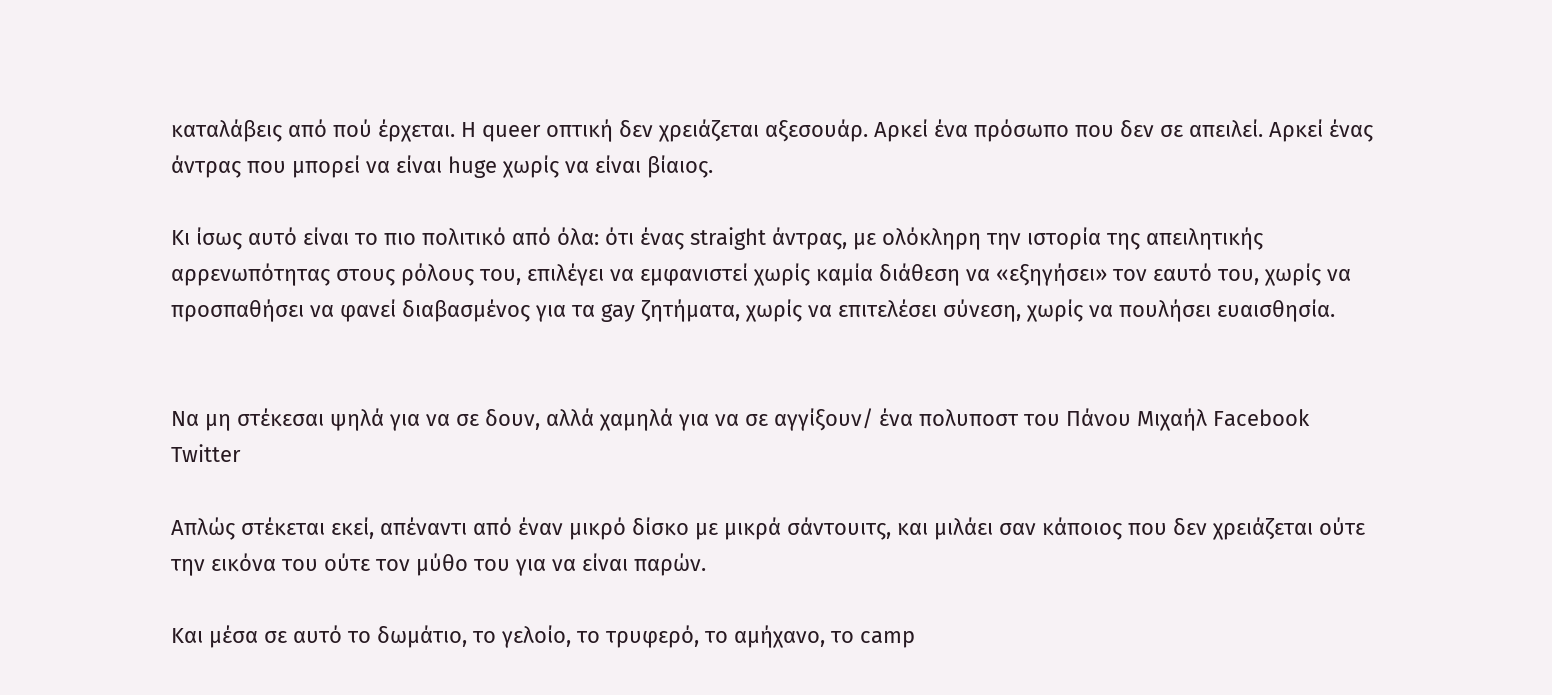καταλάβεις από πού έρχεται. Η queer οπτική δεν χρειάζεται αξεσουάρ. Αρκεί ένα πρόσωπο που δεν σε απειλεί. Αρκεί ένας άντρας που μπορεί να είναι huge χωρίς να είναι βίαιος.

Κι ίσως αυτό είναι το πιο πολιτικό από όλα: ότι ένας straight άντρας, με ολόκληρη την ιστορία της απειλητικής αρρενωπότητας στους ρόλους του, επιλέγει να εμφανιστεί χωρίς καμία διάθεση να «εξηγήσει» τον εαυτό του, χωρίς να προσπαθήσει να φανεί διαβασμένος για τα gay ζητήματα, χωρίς να επιτελέσει σύνεση, χωρίς να πουλήσει ευαισθησία.


Να μη στέκεσαι ψηλά για να σε δουν, αλλά χαμηλά για να σε αγγίξουν/ ένα πολυποστ του Πάνου Μιχαήλ Facebook Twitter

Απλώς στέκεται εκεί, απέναντι από έναν μικρό δίσκο με μικρά σάντουιτς, και μιλάει σαν κάποιος που δεν χρειάζεται ούτε την εικόνα του ούτε τον μύθο του για να είναι παρών.

Και μέσα σε αυτό το δωμάτιο, το γελοίο, το τρυφερό, το αμήχανο, το camp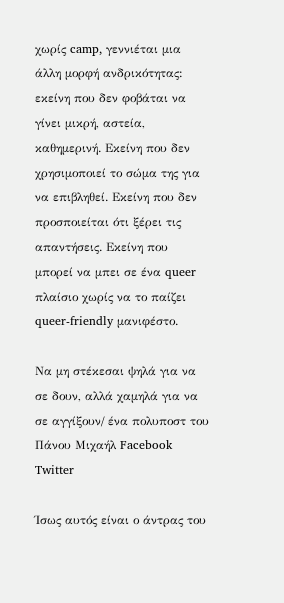χωρίς camp, γεννιέται μια άλλη μορφή ανδρικότητας: εκείνη που δεν φοβάται να γίνει μικρή, αστεία, καθημερινή. Εκείνη που δεν χρησιμοποιεί το σώμα της για να επιβληθεί. Εκείνη που δεν προσποιείται ότι ξέρει τις απαντήσεις. Εκείνη που μπορεί να μπει σε ένα queer πλαίσιο χωρίς να το παίζει queer-friendly μανιφέστο.

Να μη στέκεσαι ψηλά για να σε δουν, αλλά χαμηλά για να σε αγγίξουν/ ένα πολυποστ του Πάνου Μιχαήλ Facebook Twitter

Ίσως αυτός είναι ο άντρας του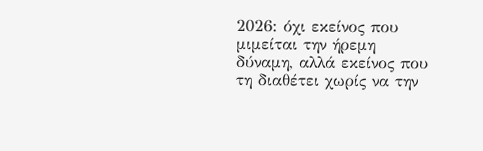2026: όχι εκείνος που μιμείται την ήρεμη δύναμη, αλλά εκείνος που τη διαθέτει χωρίς να την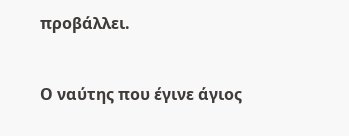προβάλλει.


Ο ναύτης που έγινε άγιος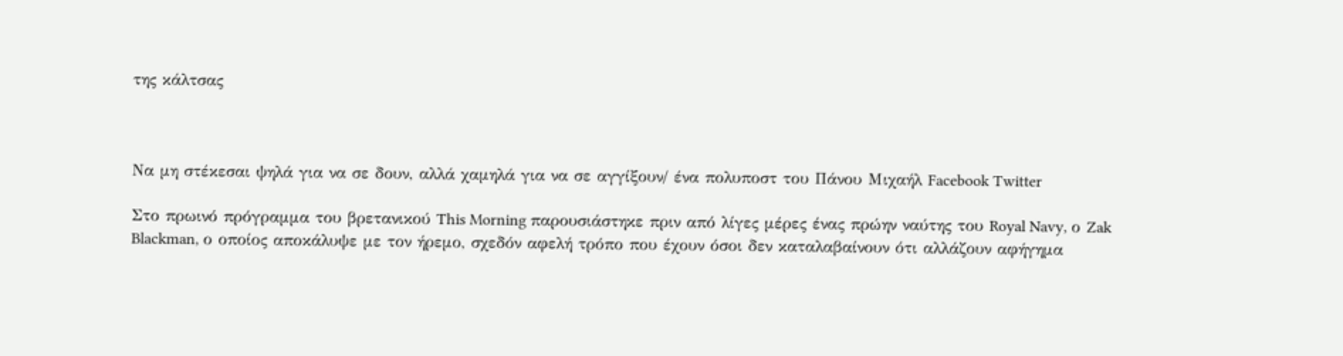της κάλτσας



Να μη στέκεσαι ψηλά για να σε δουν, αλλά χαμηλά για να σε αγγίξουν/ ένα πολυποστ του Πάνου Μιχαήλ Facebook Twitter

Στο πρωινό πρόγραμμα του βρετανικού This Morning παρουσιάστηκε πριν από λίγες μέρες ένας πρώην ναύτης του Royal Navy, ο Zak Blackman, ο οποίος αποκάλυψε με τον ήρεμο, σχεδόν αφελή τρόπο που έχουν όσοι δεν καταλαβαίνουν ότι αλλάζουν αφήγημα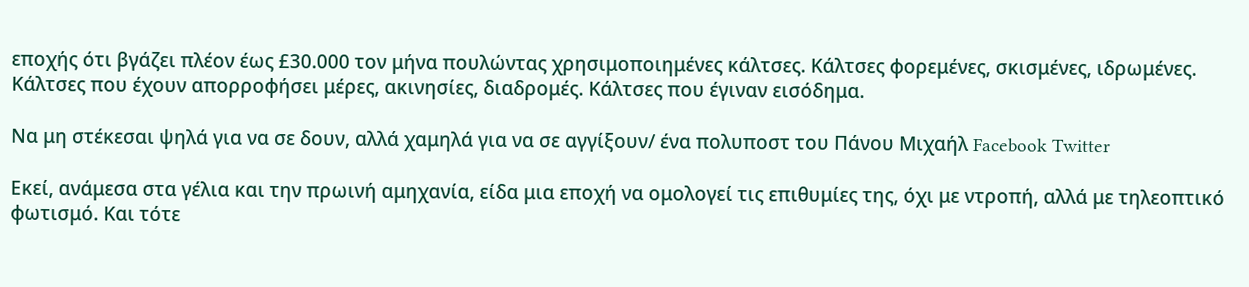εποχής ότι βγάζει πλέον έως £30.000 τον μήνα πουλώντας χρησιμοποιημένες κάλτσες. Κάλτσες φορεμένες, σκισμένες, ιδρωμένες. Κάλτσες που έχουν απορροφήσει μέρες, ακινησίες, διαδρομές. Κάλτσες που έγιναν εισόδημα.

Να μη στέκεσαι ψηλά για να σε δουν, αλλά χαμηλά για να σε αγγίξουν/ ένα πολυποστ του Πάνου Μιχαήλ Facebook Twitter

Εκεί, ανάμεσα στα γέλια και την πρωινή αμηχανία, είδα μια εποχή να ομολογεί τις επιθυμίες της, όχι με ντροπή, αλλά με τηλεοπτικό φωτισμό. Και τότε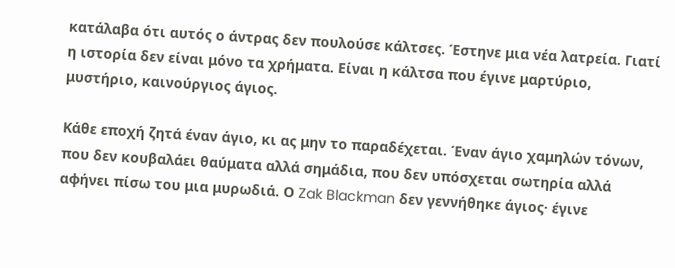κατάλαβα ότι αυτός ο άντρας δεν πουλούσε κάλτσες. Έστηνε μια νέα λατρεία. Γιατί η ιστορία δεν είναι μόνο τα χρήματα. Είναι η κάλτσα που έγινε μαρτύριο, μυστήριο, καινούργιος άγιος.

Κάθε εποχή ζητά έναν άγιο, κι ας μην το παραδέχεται. Έναν άγιο χαμηλών τόνων, που δεν κουβαλάει θαύματα αλλά σημάδια, που δεν υπόσχεται σωτηρία αλλά αφήνει πίσω του μια μυρωδιά. Ο Zak Blackman δεν γεννήθηκε άγιος· έγινε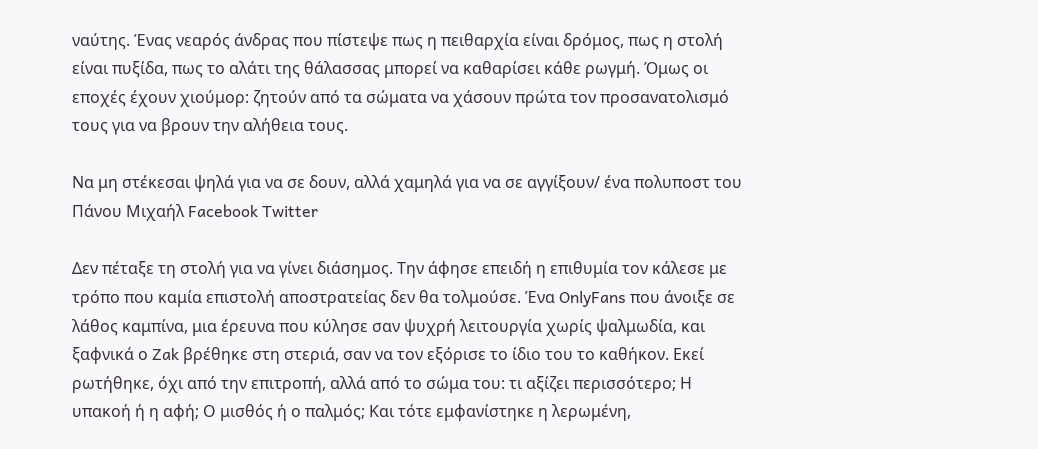ναύτης. Ένας νεαρός άνδρας που πίστεψε πως η πειθαρχία είναι δρόμος, πως η στολή είναι πυξίδα, πως το αλάτι της θάλασσας μπορεί να καθαρίσει κάθε ρωγμή. Όμως οι εποχές έχουν χιούμορ: ζητούν από τα σώματα να χάσουν πρώτα τον προσανατολισμό τους για να βρουν την αλήθεια τους.

Να μη στέκεσαι ψηλά για να σε δουν, αλλά χαμηλά για να σε αγγίξουν/ ένα πολυποστ του Πάνου Μιχαήλ Facebook Twitter

Δεν πέταξε τη στολή για να γίνει διάσημος. Την άφησε επειδή η επιθυμία τον κάλεσε με τρόπο που καμία επιστολή αποστρατείας δεν θα τολμούσε. Ένα OnlyFans που άνοιξε σε λάθος καμπίνα, μια έρευνα που κύλησε σαν ψυχρή λειτουργία χωρίς ψαλμωδία, και ξαφνικά ο Zak βρέθηκε στη στεριά, σαν να τον εξόρισε το ίδιο του το καθήκον. Εκεί ρωτήθηκε, όχι από την επιτροπή, αλλά από το σώμα του: τι αξίζει περισσότερο; Η υπακοή ή η αφή; Ο μισθός ή ο παλμός; Και τότε εμφανίστηκε η λερωμένη,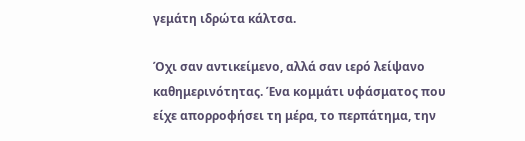γεμάτη ιδρώτα κάλτσα.

Όχι σαν αντικείμενο, αλλά σαν ιερό λείψανο καθημερινότητας. Ένα κομμάτι υφάσματος που είχε απορροφήσει τη μέρα, το περπάτημα, την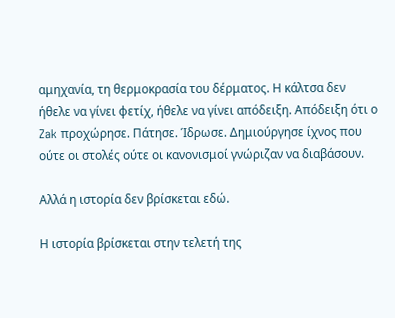αμηχανία, τη θερμοκρασία του δέρματος. Η κάλτσα δεν ήθελε να γίνει φετίχ, ήθελε να γίνει απόδειξη. Απόδειξη ότι ο Zak προχώρησε. Πάτησε. Ίδρωσε. Δημιούργησε ίχνος που ούτε οι στολές ούτε οι κανονισμοί γνώριζαν να διαβάσουν.

Αλλά η ιστορία δεν βρίσκεται εδώ.

Η ιστορία βρίσκεται στην τελετή της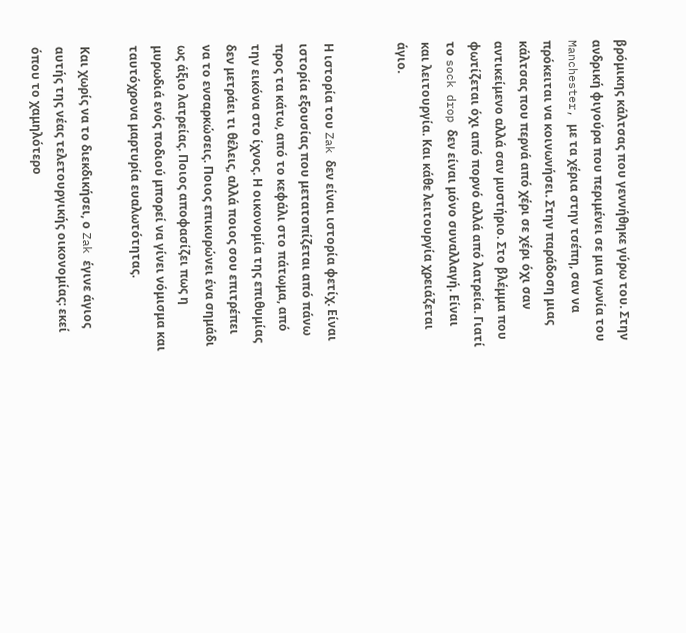βρόμικης κάλτσας που γεννήθηκε γύρω του. Στην ανδρική φιγούρα που περιμένει σε μια γωνία του Manchester, με τα χέρια στην τσέπη, σαν να πρόκειται να κοινωνήσει. Στην παράδοση μιας κάλτσας που περνά από χέρι σε χέρι όχι σαν αντικείμενο αλλά σαν μυστήριο. Στο βλέμμα που φωτίζεται όχι από πορνό αλλά από λατρεία. Γιατί το sock drop δεν είναι μόνο συναλλαγή. Είναι και λειτουργία. Και κάθε λειτουργία χρειάζεται άγιο.


Η ιστορία του Zak δεν είναι ιστορία φετίχ. Είναι ιστορία εξουσίας που μετατοπίζεται από πάνω προς τα κάτω, από το κεφάλι στο πάτωμα, από την εικόνα στο ίχνος. Η οικονομία της επιθυμίας δεν μετράει τι θέλεις, αλλά ποιος σου επιτρέπει να το ενσαρκώσεις. Ποιος επικυρώνει ένα σημάδι ως άξιο λατρείας. Ποιος αποφασίζει πως η μυρωδιά ενός ποδιού μπορεί να γίνει νόμισμα και ταυτόχρονα μαρτυρία ευαλωτότητας.

Και χωρίς να το διεκδικήσει, ο Zak έγινε άγιος αυτής της νέας τελετουργικής οικονομίας: εκεί όπου το χαμηλότερο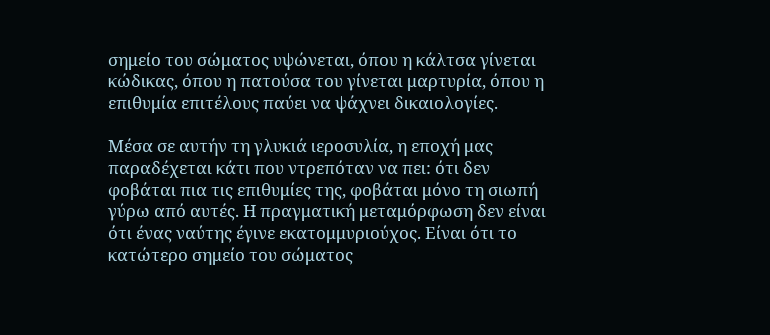σημείο του σώματος υψώνεται, όπου η κάλτσα γίνεται κώδικας, όπου η πατούσα του γίνεται μαρτυρία, όπου η επιθυμία επιτέλους παύει να ψάχνει δικαιολογίες.

Μέσα σε αυτήν τη γλυκιά ιεροσυλία, η εποχή μας παραδέχεται κάτι που ντρεπόταν να πει: ότι δεν φοβάται πια τις επιθυμίες της, φοβάται μόνο τη σιωπή γύρω από αυτές. Η πραγματική μεταμόρφωση δεν είναι ότι ένας ναύτης έγινε εκατομμυριούχος. Είναι ότι το κατώτερο σημείο του σώματος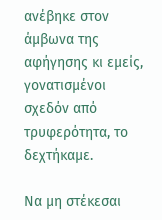ανέβηκε στον άμβωνα της αφήγησης κι εμείς, γονατισμένοι σχεδόν από τρυφερότητα, το δεχτήκαμε.

Να μη στέκεσαι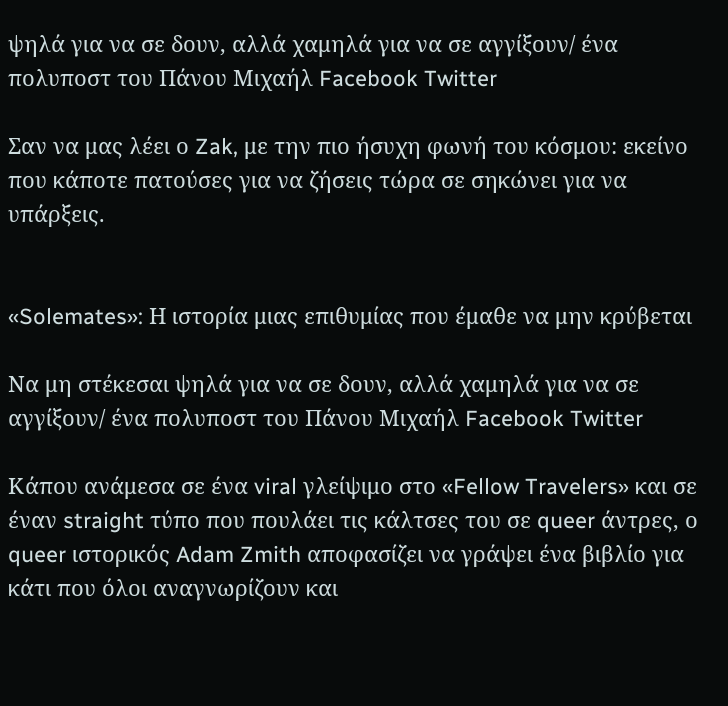ψηλά για να σε δουν, αλλά χαμηλά για να σε αγγίξουν/ ένα πολυποστ του Πάνου Μιχαήλ Facebook Twitter

Σαν να μας λέει ο Zak, με την πιο ήσυχη φωνή του κόσμου: εκείνο που κάποτε πατούσες για να ζήσεις τώρα σε σηκώνει για να υπάρξεις.


«Solemates»: Η ιστορία μιας επιθυμίας που έμαθε να μην κρύβεται

Να μη στέκεσαι ψηλά για να σε δουν, αλλά χαμηλά για να σε αγγίξουν/ ένα πολυποστ του Πάνου Μιχαήλ Facebook Twitter

Κάπου ανάμεσα σε ένα viral γλείψιμο στο «Fellow Travelers» και σε έναν straight τύπο που πουλάει τις κάλτσες του σε queer άντρες, ο queer ιστορικός Adam Zmith αποφασίζει να γράψει ένα βιβλίο για κάτι που όλοι αναγνωρίζουν και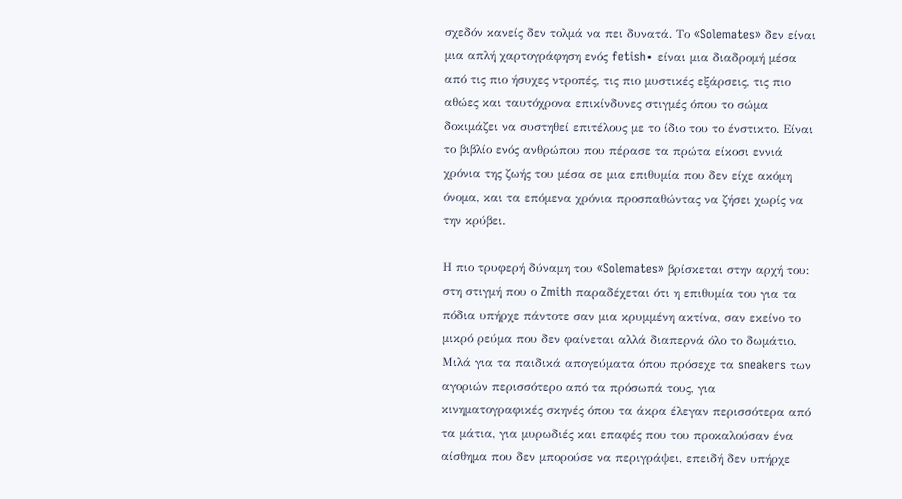σχεδόν κανείς δεν τολμά να πει δυνατά. Το «Solemates» δεν είναι μια απλή χαρτογράφηση ενός fetish∙ είναι μια διαδρομή μέσα από τις πιο ήσυχες ντροπές, τις πιο μυστικές εξάρσεις, τις πιο αθώες και ταυτόχρονα επικίνδυνες στιγμές όπου το σώμα δοκιμάζει να συστηθεί επιτέλους με το ίδιο του το ένστικτο. Είναι το βιβλίο ενός ανθρώπου που πέρασε τα πρώτα είκοσι εννιά χρόνια της ζωής του μέσα σε μια επιθυμία που δεν είχε ακόμη όνομα, και τα επόμενα χρόνια προσπαθώντας να ζήσει χωρίς να την κρύβει.

Η πιο τρυφερή δύναμη του «Solemates» βρίσκεται στην αρχή του: στη στιγμή που ο Zmith παραδέχεται ότι η επιθυμία του για τα πόδια υπήρχε πάντοτε σαν μια κρυμμένη ακτίνα, σαν εκείνο το μικρό ρεύμα που δεν φαίνεται αλλά διαπερνά όλο το δωμάτιο. Μιλά για τα παιδικά απογεύματα όπου πρόσεχε τα sneakers των αγοριών περισσότερο από τα πρόσωπά τους, για κινηματογραφικές σκηνές όπου τα άκρα έλεγαν περισσότερα από τα μάτια, για μυρωδιές και επαφές που του προκαλούσαν ένα αίσθημα που δεν μπορούσε να περιγράψει, επειδή δεν υπήρχε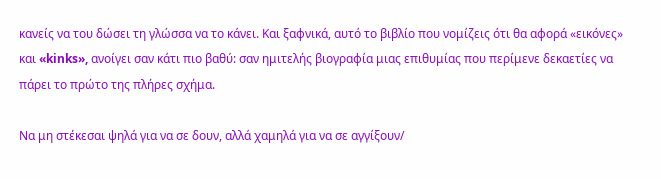κανείς να του δώσει τη γλώσσα να το κάνει. Και ξαφνικά, αυτό το βιβλίο που νομίζεις ότι θα αφορά «εικόνες» και «kinks», ανοίγει σαν κάτι πιο βαθύ: σαν ημιτελής βιογραφία μιας επιθυμίας που περίμενε δεκαετίες να πάρει το πρώτο της πλήρες σχήμα.

Να μη στέκεσαι ψηλά για να σε δουν, αλλά χαμηλά για να σε αγγίξουν/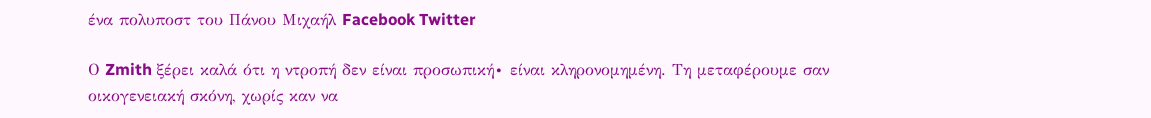ένα πολυποστ του Πάνου Μιχαήλ Facebook Twitter

Ο Zmith ξέρει καλά ότι η ντροπή δεν είναι προσωπική∙ είναι κληρονομημένη. Τη μεταφέρουμε σαν οικογενειακή σκόνη, χωρίς καν να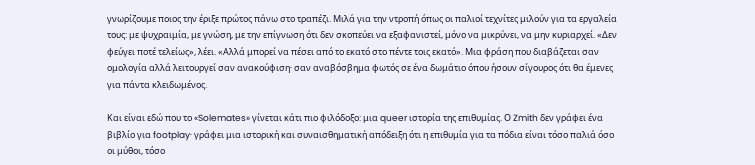γνωρίζουμε ποιος την έριξε πρώτος πάνω στο τραπέζι. Μιλά για την ντροπή όπως οι παλιοί τεχνίτες μιλούν για τα εργαλεία τους: με ψυχραιμία, με γνώση, με την επίγνωση ότι δεν σκοπεύει να εξαφανιστεί, μόνο να μικρύνει, να μην κυριαρχεί. «Δεν φεύγει ποτέ τελείως», λέει. «Αλλά μπορεί να πέσει από το εκατό στο πέντε τοις εκατό». Μια φράση που διαβάζεται σαν ομολογία αλλά λειτουργεί σαν ανακούφιση∙ σαν αναβόσβημα φωτός σε ένα δωμάτιο όπου ήσουν σίγουρος ότι θα έμενες για πάντα κλειδωμένος.

Και είναι εδώ που το «Solemates» γίνεται κάτι πιο φιλόδοξο: μια queer ιστορία της επιθυμίας. Ο Zmith δεν γράφει ένα βιβλίο για footplay∙ γράφει μια ιστορική και συναισθηματική απόδειξη ότι η επιθυμία για τα πόδια είναι τόσο παλιά όσο οι μύθοι, τόσο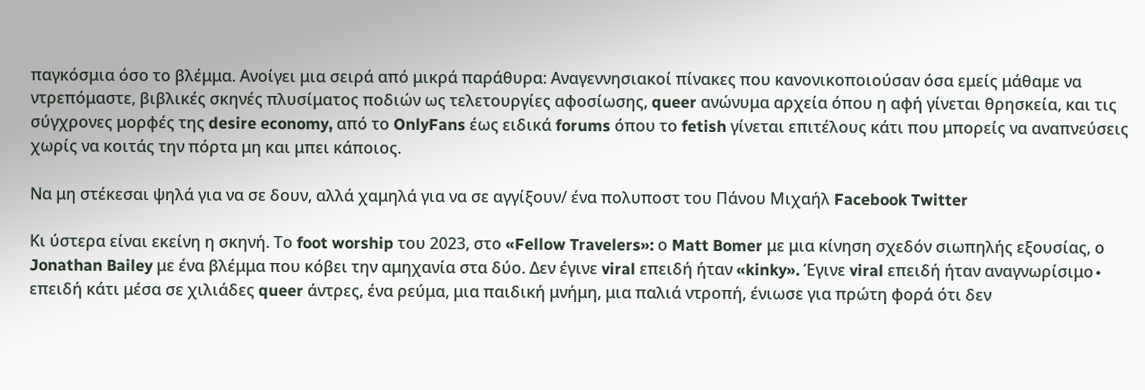παγκόσμια όσο το βλέμμα. Ανοίγει μια σειρά από μικρά παράθυρα: Αναγεννησιακοί πίνακες που κανονικοποιούσαν όσα εμείς μάθαμε να ντρεπόμαστε, βιβλικές σκηνές πλυσίματος ποδιών ως τελετουργίες αφοσίωσης, queer ανώνυμα αρχεία όπου η αφή γίνεται θρησκεία, και τις σύγχρονες μορφές της desire economy, από το OnlyFans έως ειδικά forums όπου το fetish γίνεται επιτέλους κάτι που μπορείς να αναπνεύσεις χωρίς να κοιτάς την πόρτα μη και μπει κάποιος.

Να μη στέκεσαι ψηλά για να σε δουν, αλλά χαμηλά για να σε αγγίξουν/ ένα πολυποστ του Πάνου Μιχαήλ Facebook Twitter

Κι ύστερα είναι εκείνη η σκηνή. Το foot worship του 2023, στο «Fellow Travelers»: ο Matt Bomer με μια κίνηση σχεδόν σιωπηλής εξουσίας, ο Jonathan Bailey με ένα βλέμμα που κόβει την αμηχανία στα δύο. Δεν έγινε viral επειδή ήταν «kinky». Έγινε viral επειδή ήταν αναγνωρίσιμο∙ επειδή κάτι μέσα σε χιλιάδες queer άντρες, ένα ρεύμα, μια παιδική μνήμη, μια παλιά ντροπή, ένιωσε για πρώτη φορά ότι δεν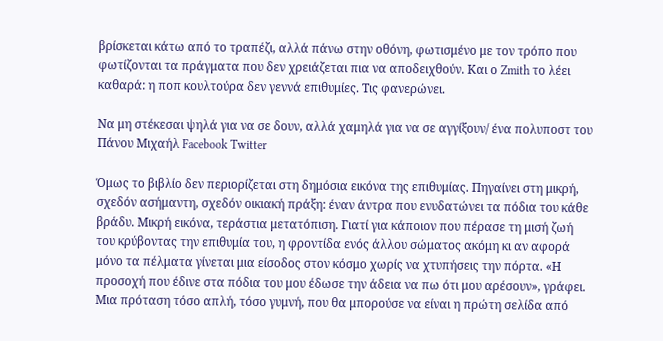βρίσκεται κάτω από το τραπέζι, αλλά πάνω στην οθόνη, φωτισμένο με τον τρόπο που φωτίζονται τα πράγματα που δεν χρειάζεται πια να αποδειχθούν. Και ο Zmith το λέει καθαρά: η ποπ κουλτούρα δεν γεννά επιθυμίες. Τις φανερώνει.

Να μη στέκεσαι ψηλά για να σε δουν, αλλά χαμηλά για να σε αγγίξουν/ ένα πολυποστ του Πάνου Μιχαήλ Facebook Twitter

Όμως το βιβλίο δεν περιορίζεται στη δημόσια εικόνα της επιθυμίας. Πηγαίνει στη μικρή, σχεδόν ασήμαντη, σχεδόν οικιακή πράξη: έναν άντρα που ενυδατώνει τα πόδια του κάθε βράδυ. Μικρή εικόνα, τεράστια μετατόπιση. Γιατί για κάποιον που πέρασε τη μισή ζωή του κρύβοντας την επιθυμία του, η φροντίδα ενός άλλου σώματος ακόμη κι αν αφορά μόνο τα πέλματα γίνεται μια είσοδος στον κόσμο χωρίς να χτυπήσεις την πόρτα. «Η προσοχή που έδινε στα πόδια του μου έδωσε την άδεια να πω ότι μου αρέσουν», γράφει. Μια πρόταση τόσο απλή, τόσο γυμνή, που θα μπορούσε να είναι η πρώτη σελίδα από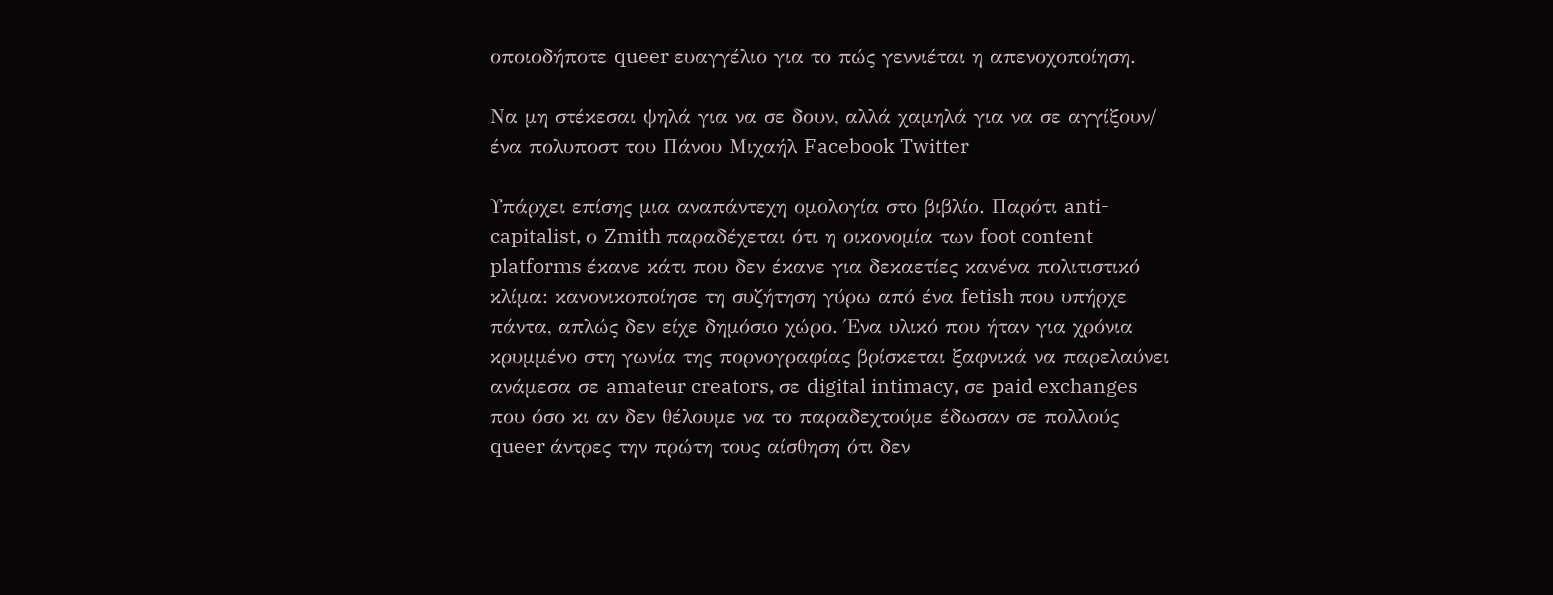οποιοδήποτε queer ευαγγέλιο για το πώς γεννιέται η απενοχοποίηση.

Να μη στέκεσαι ψηλά για να σε δουν, αλλά χαμηλά για να σε αγγίξουν/ ένα πολυποστ του Πάνου Μιχαήλ Facebook Twitter

Υπάρχει επίσης μια αναπάντεχη ομολογία στο βιβλίο. Παρότι anti-capitalist, ο Zmith παραδέχεται ότι η οικονομία των foot content platforms έκανε κάτι που δεν έκανε για δεκαετίες κανένα πολιτιστικό κλίμα: κανονικοποίησε τη συζήτηση γύρω από ένα fetish που υπήρχε πάντα, απλώς δεν είχε δημόσιο χώρο. Ένα υλικό που ήταν για χρόνια κρυμμένο στη γωνία της πορνογραφίας βρίσκεται ξαφνικά να παρελαύνει ανάμεσα σε amateur creators, σε digital intimacy, σε paid exchanges που όσο κι αν δεν θέλουμε να το παραδεχτούμε έδωσαν σε πολλούς queer άντρες την πρώτη τους αίσθηση ότι δεν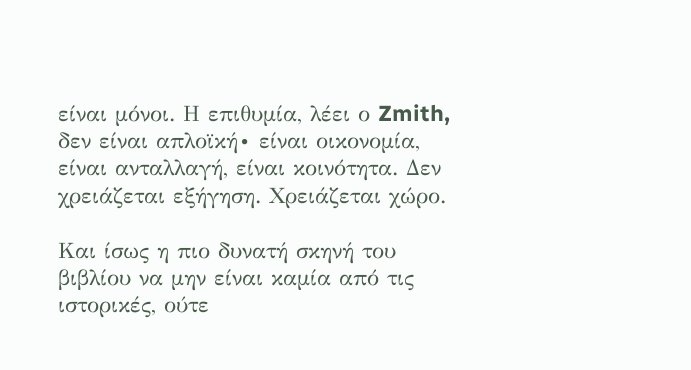είναι μόνοι. Η επιθυμία, λέει ο Zmith, δεν είναι απλοϊκή∙ είναι οικονομία, είναι ανταλλαγή, είναι κοινότητα. Δεν χρειάζεται εξήγηση. Χρειάζεται χώρο.

Και ίσως η πιο δυνατή σκηνή του βιβλίου να μην είναι καμία από τις ιστορικές, ούτε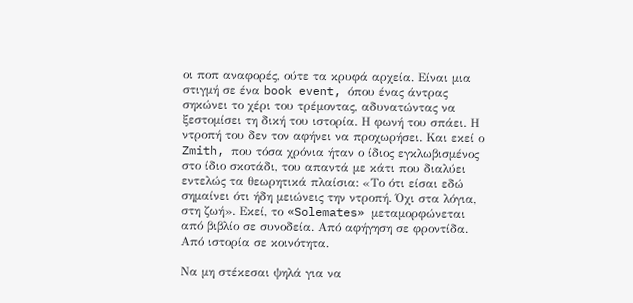οι ποπ αναφορές, ούτε τα κρυφά αρχεία. Είναι μια στιγμή σε ένα book event, όπου ένας άντρας σηκώνει το χέρι του τρέμοντας, αδυνατώντας να ξεστομίσει τη δική του ιστορία. Η φωνή του σπάει. Η ντροπή του δεν τον αφήνει να προχωρήσει. Και εκεί ο Zmith, που τόσα χρόνια ήταν ο ίδιος εγκλωβισμένος στο ίδιο σκοτάδι, του απαντά με κάτι που διαλύει εντελώς τα θεωρητικά πλαίσια: «Το ότι είσαι εδώ σημαίνει ότι ήδη μειώνεις την ντροπή. Όχι στα λόγια, στη ζωή». Εκεί, το «Solemates» μεταμορφώνεται από βιβλίο σε συνοδεία. Από αφήγηση σε φροντίδα. Από ιστορία σε κοινότητα.

Να μη στέκεσαι ψηλά για να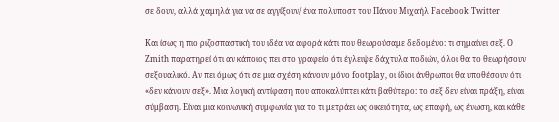σε δουν, αλλά χαμηλά για να σε αγγίξουν/ ένα πολυποστ του Πάνου Μιχαήλ Facebook Twitter

Και ίσως η πιο ριζοσπαστική του ιδέα να αφορά κάτι που θεωρούσαμε δεδομένο: τι σημαίνει σεξ. Ο Zmith παρατηρεί ότι αν κάποιος πει στο γραφείο ότι έγλειψε δάχτυλα ποδιών, όλοι θα το θεωρήσουν σεξουαλικό. Αν πει όμως ότι σε μια σχέση κάνουν μόνο footplay, οι ίδιοι άνθρωποι θα υποθέσουν ότι «δεν κάνουν σεξ». Μια λογική αντίφαση που αποκαλύπτει κάτι βαθύτερο: το σεξ δεν είναι πράξη, είναι σύμβαση. Είναι μια κοινωνική συμφωνία για το τι μετράει ως οικειότητα, ως επαφή, ως ένωση, και κάθε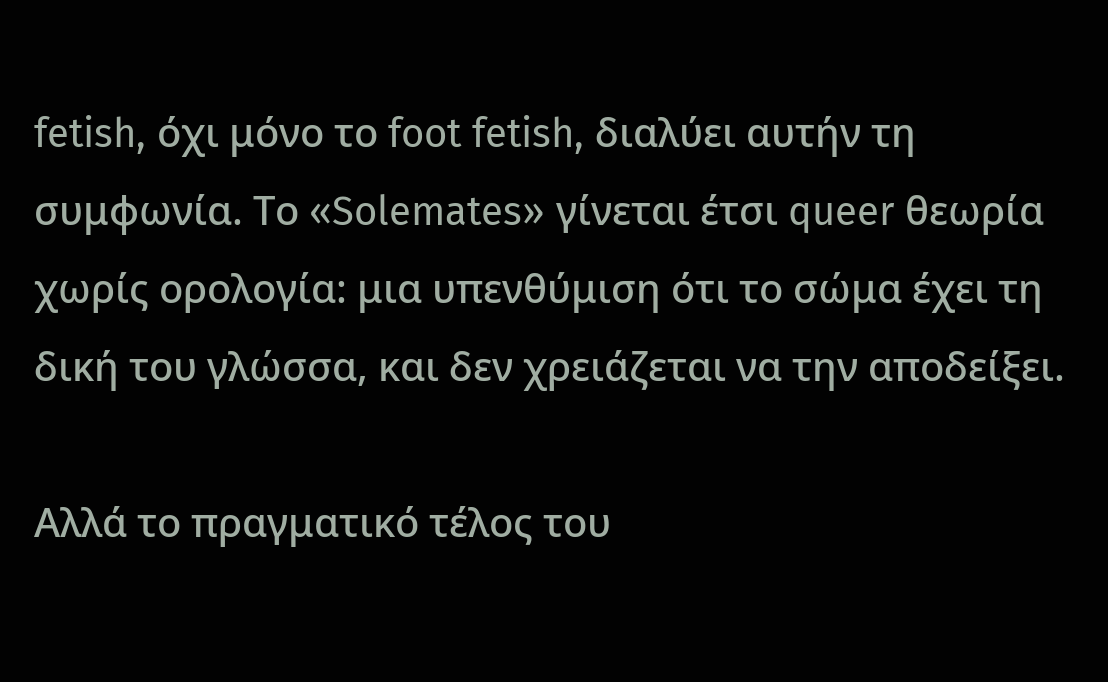fetish, όχι μόνο το foot fetish, διαλύει αυτήν τη συμφωνία. Το «Solemates» γίνεται έτσι queer θεωρία χωρίς ορολογία: μια υπενθύμιση ότι το σώμα έχει τη δική του γλώσσα, και δεν χρειάζεται να την αποδείξει.

Αλλά το πραγματικό τέλος του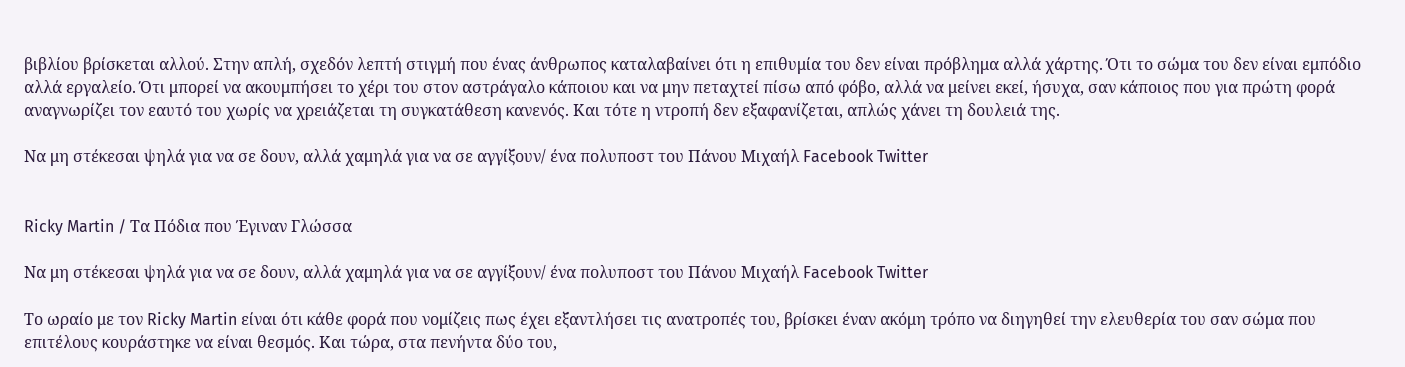βιβλίου βρίσκεται αλλού. Στην απλή, σχεδόν λεπτή στιγμή που ένας άνθρωπος καταλαβαίνει ότι η επιθυμία του δεν είναι πρόβλημα αλλά χάρτης. Ότι το σώμα του δεν είναι εμπόδιο αλλά εργαλείο. Ότι μπορεί να ακουμπήσει το χέρι του στον αστράγαλο κάποιου και να μην πεταχτεί πίσω από φόβο, αλλά να μείνει εκεί, ήσυχα, σαν κάποιος που για πρώτη φορά αναγνωρίζει τον εαυτό του χωρίς να χρειάζεται τη συγκατάθεση κανενός. Και τότε η ντροπή δεν εξαφανίζεται, απλώς χάνει τη δουλειά της.

Να μη στέκεσαι ψηλά για να σε δουν, αλλά χαμηλά για να σε αγγίξουν/ ένα πολυποστ του Πάνου Μιχαήλ Facebook Twitter


Ricky Martin / Τα Πόδια που Έγιναν Γλώσσα

Να μη στέκεσαι ψηλά για να σε δουν, αλλά χαμηλά για να σε αγγίξουν/ ένα πολυποστ του Πάνου Μιχαήλ Facebook Twitter

Το ωραίο με τον Ricky Martin είναι ότι κάθε φορά που νομίζεις πως έχει εξαντλήσει τις ανατροπές του, βρίσκει έναν ακόμη τρόπο να διηγηθεί την ελευθερία του σαν σώμα που επιτέλους κουράστηκε να είναι θεσμός. Και τώρα, στα πενήντα δύο του,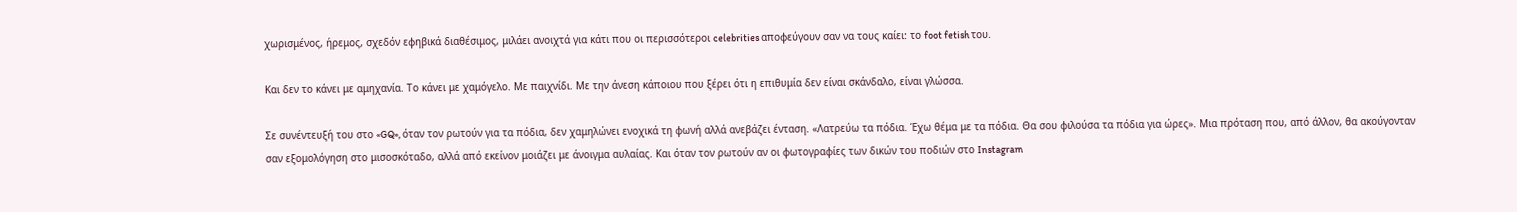χωρισμένος, ήρεμος, σχεδόν εφηβικά διαθέσιμος, μιλάει ανοιχτά για κάτι που οι περισσότεροι celebrities αποφεύγουν σαν να τους καίει: το foot fetish του.

Και δεν το κάνει με αμηχανία. Το κάνει με χαμόγελο. Με παιχνίδι. Με την άνεση κάποιου που ξέρει ότι η επιθυμία δεν είναι σκάνδαλο, είναι γλώσσα.

Σε συνέντευξή του στο «GQ», όταν τον ρωτούν για τα πόδια, δεν χαμηλώνει ενοχικά τη φωνή αλλά ανεβάζει ένταση. «Λατρεύω τα πόδια. Έχω θέμα με τα πόδια. Θα σου φιλούσα τα πόδια για ώρες». Μια πρόταση που, από άλλον, θα ακούγονταν σαν εξομολόγηση στο μισοσκόταδο, αλλά από εκείνον μοιάζει με άνοιγμα αυλαίας. Και όταν τον ρωτούν αν οι φωτογραφίες των δικών του ποδιών στο Instagram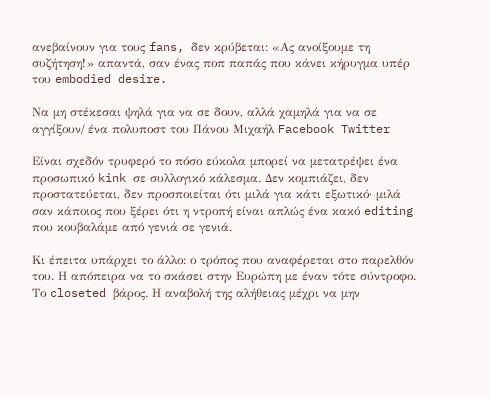ανεβαίνουν για τους fans, δεν κρύβεται: «Ας ανοίξουμε τη συζήτηση!» απαντά, σαν ένας ποπ παπάς που κάνει κήρυγμα υπέρ του embodied desire.

Να μη στέκεσαι ψηλά για να σε δουν, αλλά χαμηλά για να σε αγγίξουν/ ένα πολυποστ του Πάνου Μιχαήλ Facebook Twitter

Είναι σχεδόν τρυφερό το πόσο εύκολα μπορεί να μετατρέψει ένα προσωπικό kink σε συλλογικό κάλεσμα. Δεν κομπιάζει, δεν προστατεύεται, δεν προσποιείται ότι μιλά για κάτι εξωτικό· μιλά σαν κάποιος που ξέρει ότι η ντροπή είναι απλώς ένα κακό editing που κουβαλάμε από γενιά σε γενιά.

Κι έπειτα υπάρχει το άλλο: ο τρόπος που αναφέρεται στο παρελθόν του. Η απόπειρα να το σκάσει στην Ευρώπη με έναν τότε σύντροφο. Το closeted βάρος. Η αναβολή της αλήθειας μέχρι να μην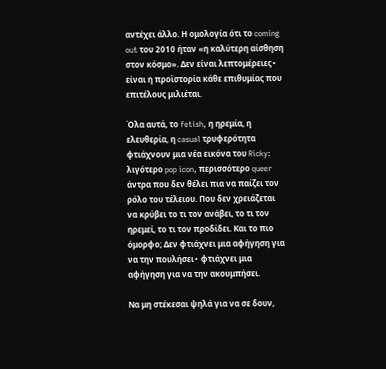αντέχει άλλο. Η ομολογία ότι το coming out του 2010 ήταν «η καλύτερη αίσθηση στον κόσμο». Δεν είναι λεπτομέρειες∙ είναι η προϊστορία κάθε επιθυμίας που επιτέλους μιλιέται.

Όλα αυτά, το fetish, η ηρεμία, η ελευθερία, η casual τρυφερότητα φτιάχνουν μια νέα εικόνα του Ricky: λιγότερο pop icon, περισσότερο queer άντρα που δεν θέλει πια να παίζει τον ρόλο του τέλειου. Που δεν χρειάζεται να κρύβει το τι τον ανάβει, το τι τον ηρεμεί, το τι τον προδίδει. Και το πιο όμορφο; Δεν φτιάχνει μια αφήγηση για να την πουλήσει∙ φτιάχνει μια αφήγηση για να την ακουμπήσει.

Να μη στέκεσαι ψηλά για να σε δουν,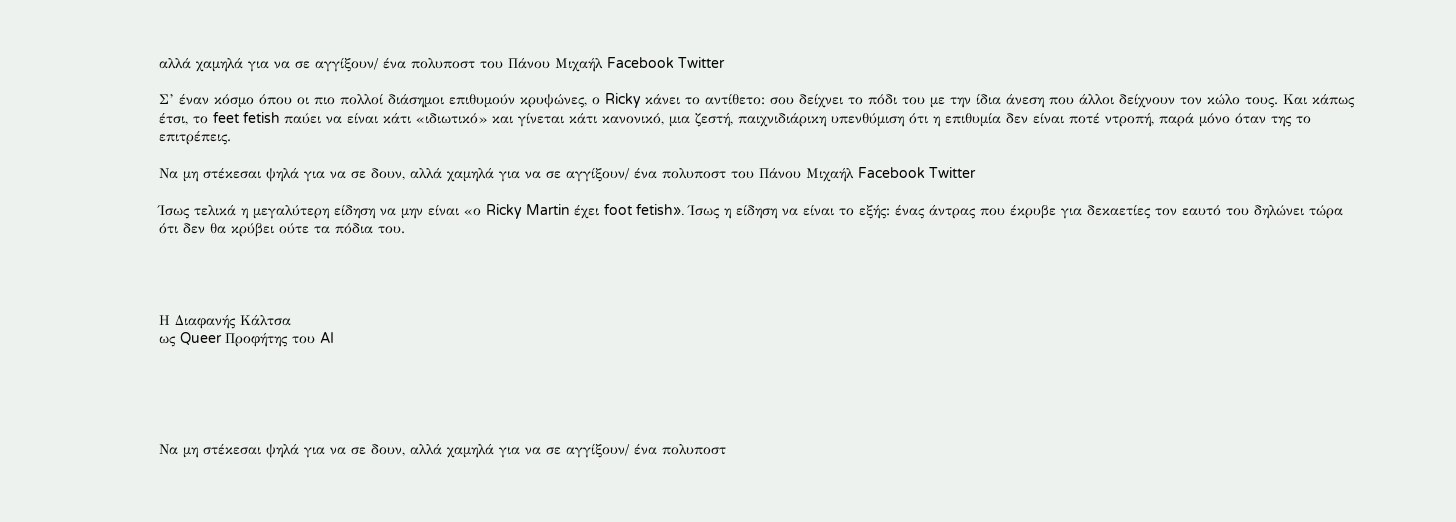αλλά χαμηλά για να σε αγγίξουν/ ένα πολυποστ του Πάνου Μιχαήλ Facebook Twitter

Σ’ έναν κόσμο όπου οι πιο πολλοί διάσημοι επιθυμούν κρυψώνες, ο Ricky κάνει το αντίθετο: σου δείχνει το πόδι του με την ίδια άνεση που άλλοι δείχνουν τον κώλο τους. Και κάπως έτσι, το feet fetish παύει να είναι κάτι «ιδιωτικό» και γίνεται κάτι κανονικό, μια ζεστή, παιχνιδιάρικη υπενθύμιση ότι η επιθυμία δεν είναι ποτέ ντροπή, παρά μόνο όταν της το επιτρέπεις.

Να μη στέκεσαι ψηλά για να σε δουν, αλλά χαμηλά για να σε αγγίξουν/ ένα πολυποστ του Πάνου Μιχαήλ Facebook Twitter

Ίσως τελικά η μεγαλύτερη είδηση να μην είναι «ο Ricky Martin έχει foot fetish». Ίσως η είδηση να είναι το εξής: ένας άντρας που έκρυβε για δεκαετίες τον εαυτό του δηλώνει τώρα ότι δεν θα κρύβει ούτε τα πόδια του.




Η Διαφανής Κάλτσα
ως Queer Προφήτης του AI





Να μη στέκεσαι ψηλά για να σε δουν, αλλά χαμηλά για να σε αγγίξουν/ ένα πολυποστ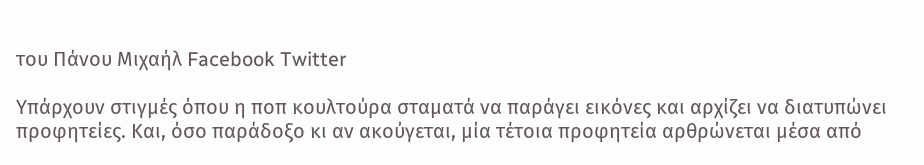του Πάνου Μιχαήλ Facebook Twitter

Υπάρχουν στιγμές όπου η ποπ κουλτούρα σταματά να παράγει εικόνες και αρχίζει να διατυπώνει προφητείες. Και, όσο παράδοξο κι αν ακούγεται, μία τέτοια προφητεία αρθρώνεται μέσα από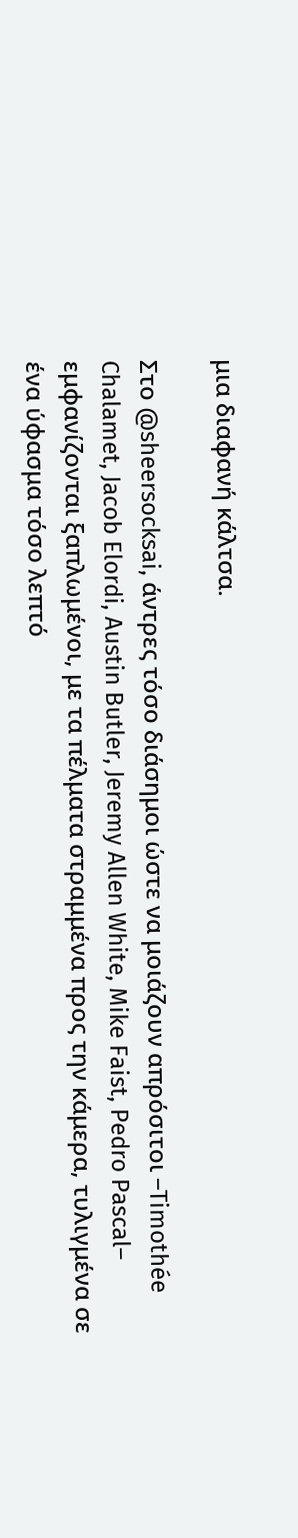μια διαφανή κάλτσα.

Στο @sheersocksai, άντρες τόσο διάσημοι ώστε να μοιάζουν απρόσιτοι –Timothée Chalamet, Jacob Elordi, Austin Butler, Jeremy Allen White, Mike Faist, Pedro Pascal– εμφανίζονται ξαπλωμένοι, με τα πέλματα στραμμένα προς την κάμερα, τυλιγμένα σε ένα ύφασμα τόσο λεπτό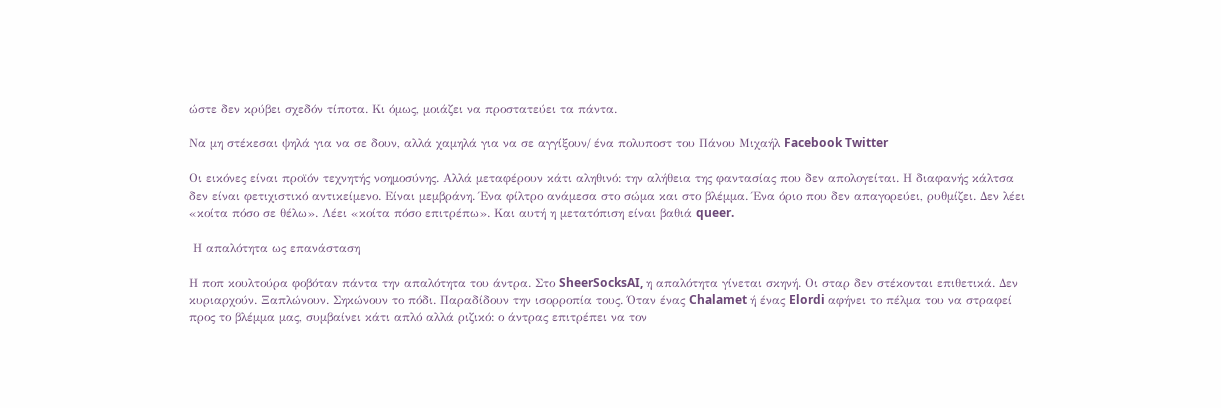ώστε δεν κρύβει σχεδόν τίποτα. Κι όμως, μοιάζει να προστατεύει τα πάντα.

Να μη στέκεσαι ψηλά για να σε δουν, αλλά χαμηλά για να σε αγγίξουν/ ένα πολυποστ του Πάνου Μιχαήλ Facebook Twitter

Οι εικόνες είναι προϊόν τεχνητής νοημοσύνης. Αλλά μεταφέρουν κάτι αληθινό: την αλήθεια της φαντασίας που δεν απολογείται. Η διαφανής κάλτσα δεν είναι φετιχιστικό αντικείμενο. Είναι μεμβράνη. Ένα φίλτρο ανάμεσα στο σώμα και στο βλέμμα. Ένα όριο που δεν απαγορεύει, ρυθμίζει. Δεν λέει «κοίτα πόσο σε θέλω». Λέει «κοίτα πόσο επιτρέπω». Και αυτή η μετατόπιση είναι βαθιά queer.

 Η απαλότητα ως επανάσταση

Η ποπ κουλτούρα φοβόταν πάντα την απαλότητα του άντρα. Στο SheerSocksAI, η απαλότητα γίνεται σκηνή. Οι σταρ δεν στέκονται επιθετικά. Δεν κυριαρχούν. Ξαπλώνουν. Σηκώνουν το πόδι. Παραδίδουν την ισορροπία τους. Όταν ένας Chalamet ή ένας Elordi αφήνει το πέλμα του να στραφεί προς το βλέμμα μας, συμβαίνει κάτι απλό αλλά ριζικό: ο άντρας επιτρέπει να τον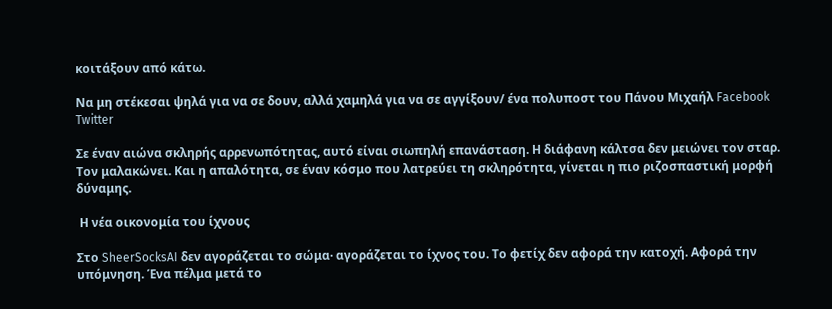κοιτάξουν από κάτω.

Να μη στέκεσαι ψηλά για να σε δουν, αλλά χαμηλά για να σε αγγίξουν/ ένα πολυποστ του Πάνου Μιχαήλ Facebook Twitter

Σε έναν αιώνα σκληρής αρρενωπότητας, αυτό είναι σιωπηλή επανάσταση. Η διάφανη κάλτσα δεν μειώνει τον σταρ. Τον μαλακώνει. Και η απαλότητα, σε έναν κόσμο που λατρεύει τη σκληρότητα, γίνεται η πιο ριζοσπαστική μορφή δύναμης.

 Η νέα οικονομία του ίχνους

Στο SheerSocksAI δεν αγοράζεται το σώμα· αγοράζεται το ίχνος του. Το φετίχ δεν αφορά την κατοχή. Αφορά την υπόμνηση. Ένα πέλμα μετά το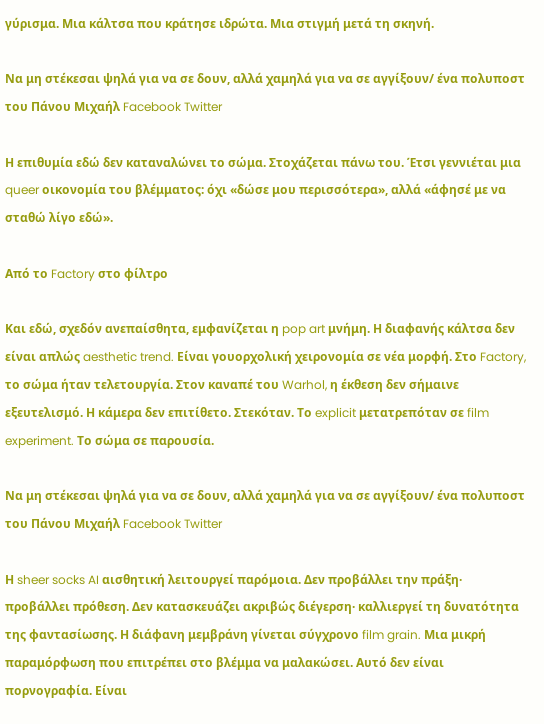γύρισμα. Μια κάλτσα που κράτησε ιδρώτα. Μια στιγμή μετά τη σκηνή.

Να μη στέκεσαι ψηλά για να σε δουν, αλλά χαμηλά για να σε αγγίξουν/ ένα πολυποστ του Πάνου Μιχαήλ Facebook Twitter

Η επιθυμία εδώ δεν καταναλώνει το σώμα. Στοχάζεται πάνω του. Έτσι γεννιέται μια queer οικονομία του βλέμματος: όχι «δώσε μου περισσότερα», αλλά «άφησέ με να σταθώ λίγο εδώ».

Από το Factory στο φίλτρο

Και εδώ, σχεδόν ανεπαίσθητα, εμφανίζεται η pop art μνήμη. Η διαφανής κάλτσα δεν είναι απλώς aesthetic trend. Είναι γουορχολική χειρονομία σε νέα μορφή. Στο Factory, το σώμα ήταν τελετουργία. Στον καναπέ του Warhol, η έκθεση δεν σήμαινε εξευτελισμό. Η κάμερα δεν επιτίθετο. Στεκόταν. Το explicit μετατρεπόταν σε film experiment. Το σώμα σε παρουσία.

Να μη στέκεσαι ψηλά για να σε δουν, αλλά χαμηλά για να σε αγγίξουν/ ένα πολυποστ του Πάνου Μιχαήλ Facebook Twitter

Η sheer socks AI αισθητική λειτουργεί παρόμοια. Δεν προβάλλει την πράξη· προβάλλει πρόθεση. Δεν κατασκευάζει ακριβώς διέγερση· καλλιεργεί τη δυνατότητα της φαντασίωσης. Η διάφανη μεμβράνη γίνεται σύγχρονο film grain. Μια μικρή παραμόρφωση που επιτρέπει στο βλέμμα να μαλακώσει. Αυτό δεν είναι πορνογραφία. Είναι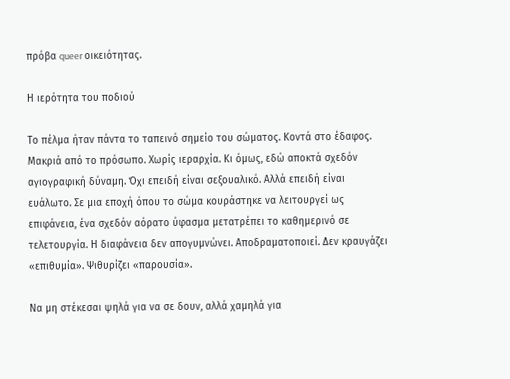πρόβα queer οικειότητας.

Η ιερότητα του ποδιού

Το πέλμα ήταν πάντα το ταπεινό σημείο του σώματος. Κοντά στο έδαφος. Μακριά από το πρόσωπο. Χωρίς ιεραρχία. Κι όμως, εδώ αποκτά σχεδόν αγιογραφική δύναμη. Όχι επειδή είναι σεξουαλικό. Αλλά επειδή είναι ευάλωτο. Σε μια εποχή όπου το σώμα κουράστηκε να λειτουργεί ως επιφάνεια, ένα σχεδόν αόρατο ύφασμα μετατρέπει το καθημερινό σε τελετουργία. Η διαφάνεια δεν απογυμνώνει. Αποδραματοποιεί. Δεν κραυγάζει «επιθυμία». Ψιθυρίζει «παρουσία».

Να μη στέκεσαι ψηλά για να σε δουν, αλλά χαμηλά για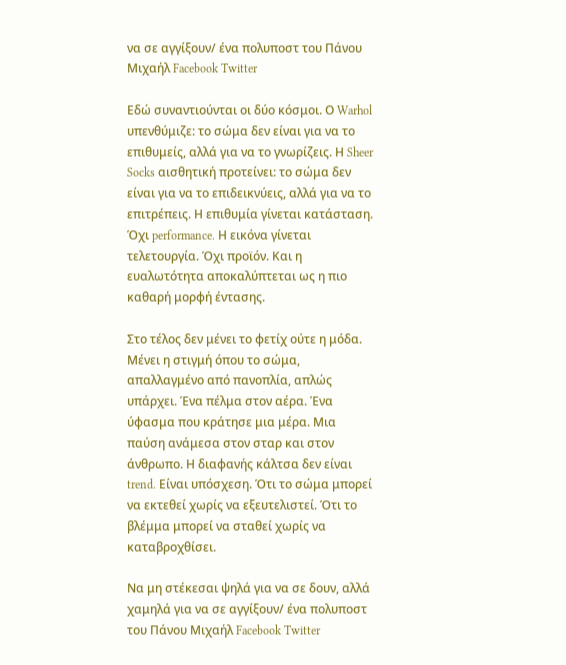να σε αγγίξουν/ ένα πολυποστ του Πάνου Μιχαήλ Facebook Twitter

Εδώ συναντιούνται οι δύο κόσμοι. Ο Warhol υπενθύμιζε: το σώμα δεν είναι για να το επιθυμείς, αλλά για να το γνωρίζεις. Η Sheer Socks αισθητική προτείνει: το σώμα δεν είναι για να το επιδεικνύεις, αλλά για να το επιτρέπεις. Η επιθυμία γίνεται κατάσταση. Όχι performance. Η εικόνα γίνεται τελετουργία. Όχι προϊόν. Και η ευαλωτότητα αποκαλύπτεται ως η πιο καθαρή μορφή έντασης.

Στο τέλος δεν μένει το φετίχ ούτε η μόδα. Μένει η στιγμή όπου το σώμα, απαλλαγμένο από πανοπλία, απλώς υπάρχει. Ένα πέλμα στον αέρα. Ένα ύφασμα που κράτησε μια μέρα. Μια παύση ανάμεσα στον σταρ και στον άνθρωπο. Η διαφανής κάλτσα δεν είναι trend. Είναι υπόσχεση. Ότι το σώμα μπορεί να εκτεθεί χωρίς να εξευτελιστεί. Ότι το βλέμμα μπορεί να σταθεί χωρίς να καταβροχθίσει.

Να μη στέκεσαι ψηλά για να σε δουν, αλλά χαμηλά για να σε αγγίξουν/ ένα πολυποστ του Πάνου Μιχαήλ Facebook Twitter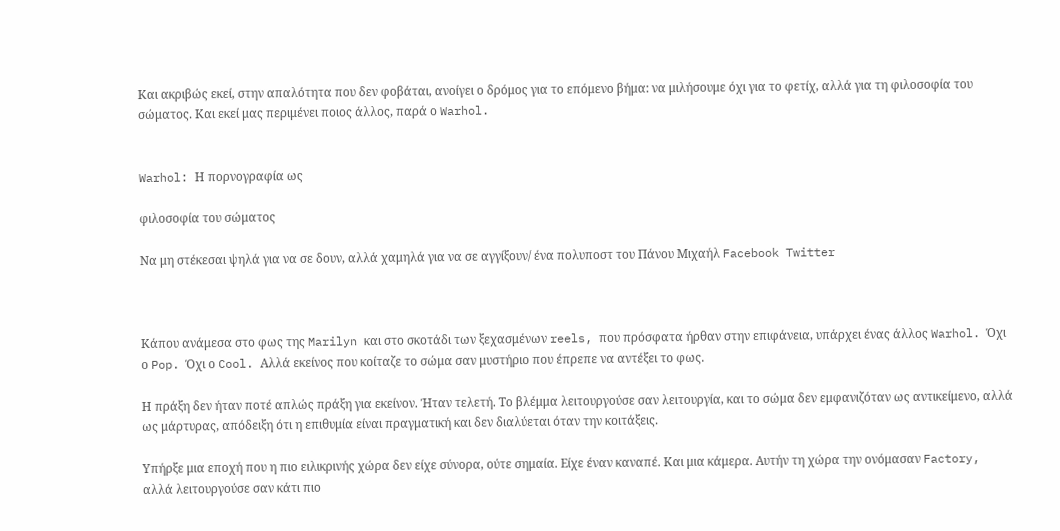Και ακριβώς εκεί, στην απαλότητα που δεν φοβάται, ανοίγει ο δρόμος για το επόμενο βήμα: να μιλήσουμε όχι για το φετίχ, αλλά για τη φιλοσοφία του σώματος. Και εκεί μας περιμένει ποιος άλλος, παρά ο Warhol.


Warhol: Η πορνογραφία ως

φιλοσοφία του σώματος

Να μη στέκεσαι ψηλά για να σε δουν, αλλά χαμηλά για να σε αγγίξουν/ ένα πολυποστ του Πάνου Μιχαήλ Facebook Twitter



Κάπου ανάμεσα στο φως της Marilyn και στο σκοτάδι των ξεχασμένων reels, που πρόσφατα ήρθαν στην επιφάνεια, υπάρχει ένας άλλος Warhol. Όχι ο Pop. Όχι ο Cool. Αλλά εκείνος που κοίταζε το σώμα σαν μυστήριο που έπρεπε να αντέξει το φως.

Η πράξη δεν ήταν ποτέ απλώς πράξη για εκείνον. Ήταν τελετή. Το βλέμμα λειτουργούσε σαν λειτουργία, και το σώμα δεν εμφανιζόταν ως αντικείμενο, αλλά ως μάρτυρας, απόδειξη ότι η επιθυμία είναι πραγματική και δεν διαλύεται όταν την κοιτάξεις.

Υπήρξε μια εποχή που η πιο ειλικρινής χώρα δεν είχε σύνορα, ούτε σημαία. Είχε έναν καναπέ. Και μια κάμερα. Αυτήν τη χώρα την ονόμασαν Factory, αλλά λειτουργούσε σαν κάτι πιο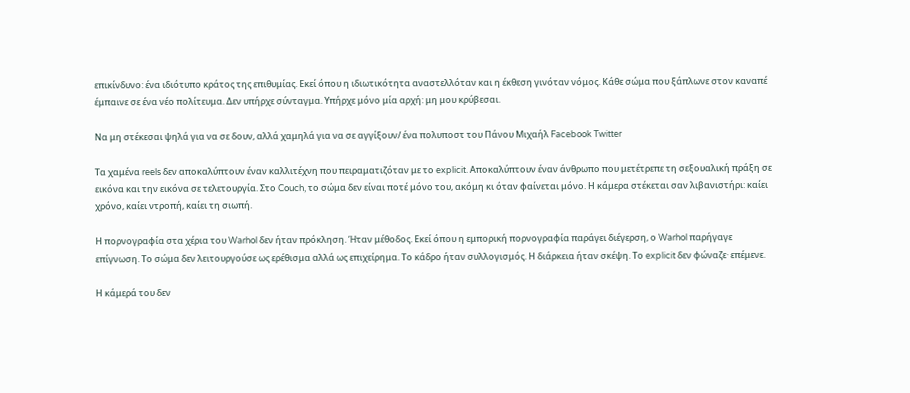επικίνδυνο: ένα ιδιότυπο κράτος της επιθυμίας. Εκεί όπου η ιδιωτικότητα αναστελλόταν και η έκθεση γινόταν νόμος. Κάθε σώμα που ξάπλωνε στον καναπέ έμπαινε σε ένα νέο πολίτευμα. Δεν υπήρχε σύνταγμα. Υπήρχε μόνο μία αρχή: μη μου κρύβεσαι.

Να μη στέκεσαι ψηλά για να σε δουν, αλλά χαμηλά για να σε αγγίξουν/ ένα πολυποστ του Πάνου Μιχαήλ Facebook Twitter

Τα χαμένα reels δεν αποκαλύπτουν έναν καλλιτέχνη που πειραματιζόταν με το explicit. Αποκαλύπτουν έναν άνθρωπο που μετέτρεπε τη σεξουαλική πράξη σε εικόνα και την εικόνα σε τελετουργία. Στο Couch, το σώμα δεν είναι ποτέ μόνο του, ακόμη κι όταν φαίνεται μόνο. Η κάμερα στέκεται σαν λιβανιστήρι: καίει χρόνο, καίει ντροπή, καίει τη σιωπή.

Η πορνογραφία στα χέρια του Warhol δεν ήταν πρόκληση. Ήταν μέθοδος. Εκεί όπου η εμπορική πορνογραφία παράγει διέγερση, ο Warhol παρήγαγε επίγνωση. Το σώμα δεν λειτουργούσε ως ερέθισμα αλλά ως επιχείρημα. Το κάδρο ήταν συλλογισμός. Η διάρκεια ήταν σκέψη. Το explicit δεν φώναζε· επέμενε.

Η κάμερά του δεν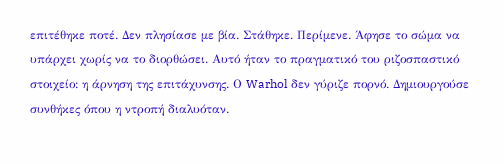επιτέθηκε ποτέ. Δεν πλησίασε με βία. Στάθηκε. Περίμενε. Άφησε το σώμα να υπάρχει χωρίς να το διορθώσει. Αυτό ήταν το πραγματικό του ριζοσπαστικό στοιχείο: η άρνηση της επιτάχυνσης. Ο Warhol δεν γύριζε πορνό. Δημιουργούσε συνθήκες όπου η ντροπή διαλυόταν.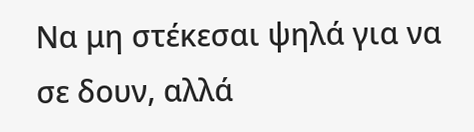Να μη στέκεσαι ψηλά για να σε δουν, αλλά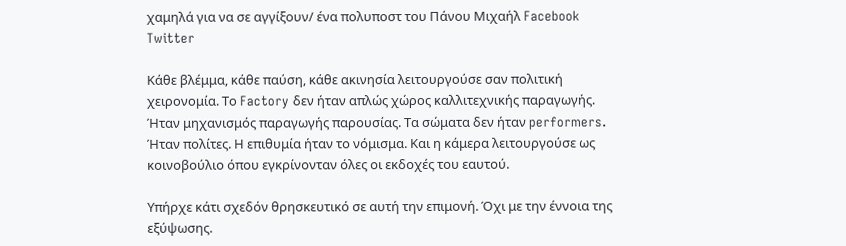χαμηλά για να σε αγγίξουν/ ένα πολυποστ του Πάνου Μιχαήλ Facebook Twitter

Κάθε βλέμμα, κάθε παύση, κάθε ακινησία λειτουργούσε σαν πολιτική χειρονομία. Το Factory δεν ήταν απλώς χώρος καλλιτεχνικής παραγωγής. Ήταν μηχανισμός παραγωγής παρουσίας. Τα σώματα δεν ήταν performers. Ήταν πολίτες. Η επιθυμία ήταν το νόμισμα. Και η κάμερα λειτουργούσε ως κοινοβούλιο όπου εγκρίνονταν όλες οι εκδοχές του εαυτού.

Υπήρχε κάτι σχεδόν θρησκευτικό σε αυτή την επιμονή. Όχι με την έννοια της εξύψωσης.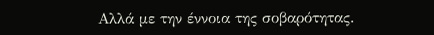Αλλά με την έννοια της σοβαρότητας.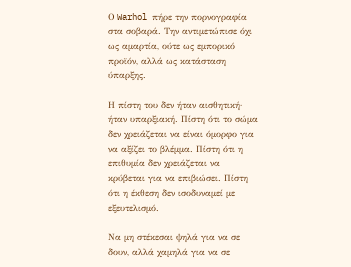Ο Warhol πήρε την πορνογραφία στα σοβαρά. Την αντιμετώπισε όχι ως αμαρτία, ούτε ως εμπορικό προϊόν, αλλά ως κατάσταση ύπαρξης.

Η πίστη του δεν ήταν αισθητική· ήταν υπαρξιακή. Πίστη ότι το σώμα δεν χρειάζεται να είναι όμορφο για να αξίζει το βλέμμα. Πίστη ότι η επιθυμία δεν χρειάζεται να κρύβεται για να επιβιώσει. Πίστη ότι η έκθεση δεν ισοδυναμεί με εξευτελισμό.

Να μη στέκεσαι ψηλά για να σε δουν, αλλά χαμηλά για να σε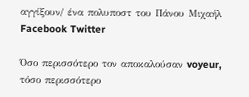αγγίξουν/ ένα πολυποστ του Πάνου Μιχαήλ Facebook Twitter

Όσο περισσότερο τον αποκαλούσαν voyeur, τόσο περισσότερο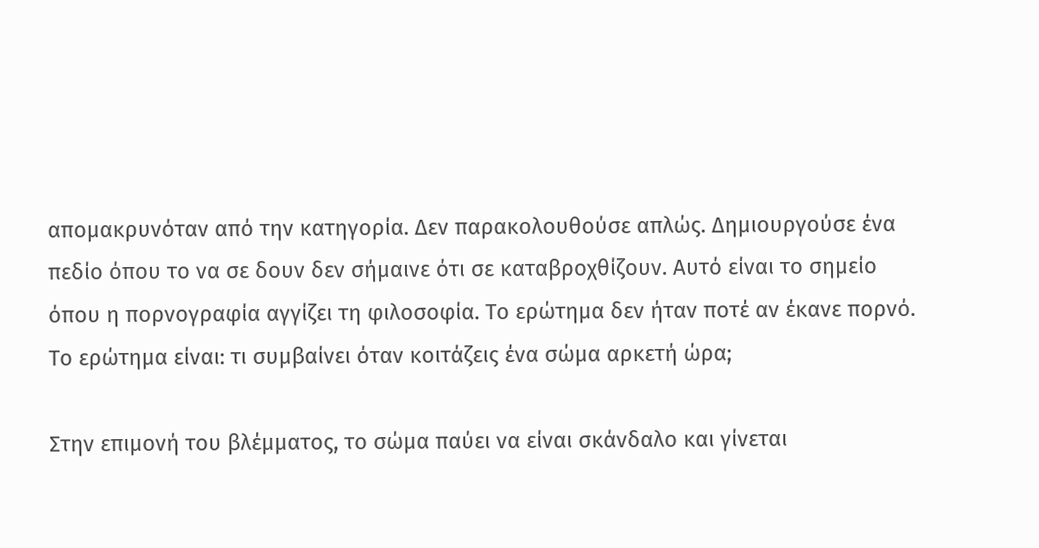απομακρυνόταν από την κατηγορία. Δεν παρακολουθούσε απλώς. Δημιουργούσε ένα πεδίο όπου το να σε δουν δεν σήμαινε ότι σε καταβροχθίζουν. Αυτό είναι το σημείο όπου η πορνογραφία αγγίζει τη φιλοσοφία. Το ερώτημα δεν ήταν ποτέ αν έκανε πορνό. Το ερώτημα είναι: τι συμβαίνει όταν κοιτάζεις ένα σώμα αρκετή ώρα;

Στην επιμονή του βλέμματος, το σώμα παύει να είναι σκάνδαλο και γίνεται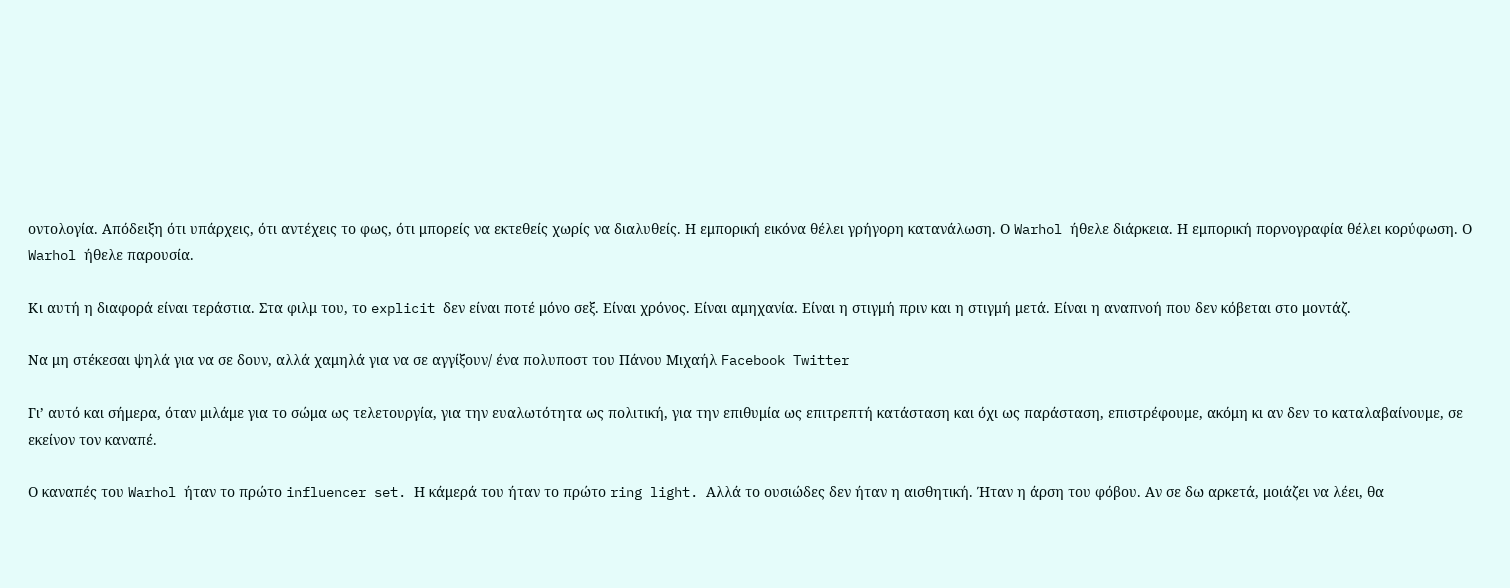οντολογία. Απόδειξη ότι υπάρχεις, ότι αντέχεις το φως, ότι μπορείς να εκτεθείς χωρίς να διαλυθείς. Η εμπορική εικόνα θέλει γρήγορη κατανάλωση. Ο Warhol ήθελε διάρκεια. Η εμπορική πορνογραφία θέλει κορύφωση. Ο Warhol ήθελε παρουσία.

Κι αυτή η διαφορά είναι τεράστια. Στα φιλμ του, το explicit δεν είναι ποτέ μόνο σεξ. Είναι χρόνος. Είναι αμηχανία. Είναι η στιγμή πριν και η στιγμή μετά. Είναι η αναπνοή που δεν κόβεται στο μοντάζ.

Να μη στέκεσαι ψηλά για να σε δουν, αλλά χαμηλά για να σε αγγίξουν/ ένα πολυποστ του Πάνου Μιχαήλ Facebook Twitter

Γι’ αυτό και σήμερα, όταν μιλάμε για το σώμα ως τελετουργία, για την ευαλωτότητα ως πολιτική, για την επιθυμία ως επιτρεπτή κατάσταση και όχι ως παράσταση, επιστρέφουμε, ακόμη κι αν δεν το καταλαβαίνουμε, σε εκείνον τον καναπέ.

Ο καναπές του Warhol ήταν το πρώτο influencer set. Η κάμερά του ήταν το πρώτο ring light. Αλλά το ουσιώδες δεν ήταν η αισθητική. Ήταν η άρση του φόβου. Αν σε δω αρκετά, μοιάζει να λέει, θα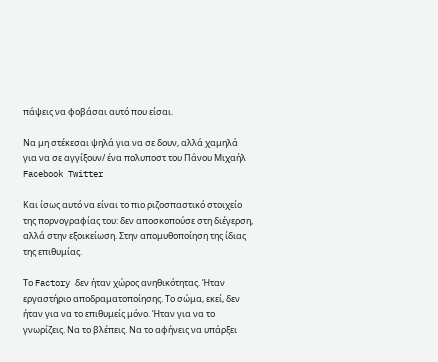πάψεις να φοβάσαι αυτό που είσαι.

Να μη στέκεσαι ψηλά για να σε δουν, αλλά χαμηλά για να σε αγγίξουν/ ένα πολυποστ του Πάνου Μιχαήλ Facebook Twitter

Και ίσως αυτό να είναι το πιο ριζοσπαστικό στοιχείο της πορνογραφίας του: δεν αποσκοπούσε στη διέγερση, αλλά στην εξοικείωση. Στην απομυθοποίηση της ίδιας της επιθυμίας.

Το Factory δεν ήταν χώρος ανηθικότητας. Ήταν εργαστήριο αποδραματοποίησης. Το σώμα, εκεί, δεν ήταν για να το επιθυμείς μόνο. Ήταν για να το γνωρίζεις. Να το βλέπεις. Να το αφήνεις να υπάρξει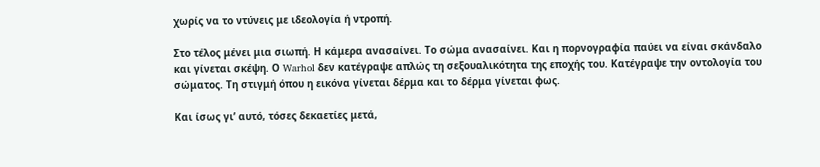χωρίς να το ντύνεις με ιδεολογία ή ντροπή.

Στο τέλος μένει μια σιωπή. Η κάμερα ανασαίνει. Το σώμα ανασαίνει. Και η πορνογραφία παύει να είναι σκάνδαλο και γίνεται σκέψη. Ο Warhol δεν κατέγραψε απλώς τη σεξουαλικότητα της εποχής του. Κατέγραψε την οντολογία του σώματος. Τη στιγμή όπου η εικόνα γίνεται δέρμα και το δέρμα γίνεται φως.

Και ίσως γι’ αυτό, τόσες δεκαετίες μετά,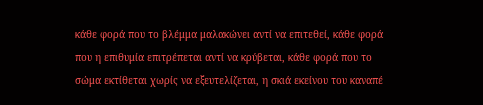κάθε φορά που το βλέμμα μαλακώνει αντί να επιτεθεί, κάθε φορά που η επιθυμία επιτρέπεται αντί να κρύβεται, κάθε φορά που το σώμα εκτίθεται χωρίς να εξευτελίζεται, η σκιά εκείνου του καναπέ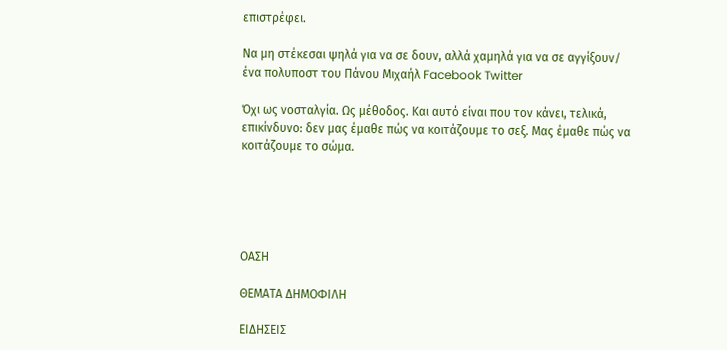επιστρέφει.

Να μη στέκεσαι ψηλά για να σε δουν, αλλά χαμηλά για να σε αγγίξουν/ ένα πολυποστ του Πάνου Μιχαήλ Facebook Twitter

Όχι ως νοσταλγία. Ως μέθοδος. Και αυτό είναι που τον κάνει, τελικά, επικίνδυνο: δεν μας έμαθε πώς να κοιτάζουμε το σεξ. Μας έμαθε πώς να κοιτάζουμε το σώμα.





ΟΑΣΗ

ΘΕΜΑΤΑ ΔΗΜΟΦΙΛΗ

ΕΙΔΗΣΕΙΣ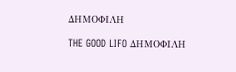ΔΗΜΟΦΙΛΗ

THE GOOD LIFO ΔΗΜΟΦΙΛΗ